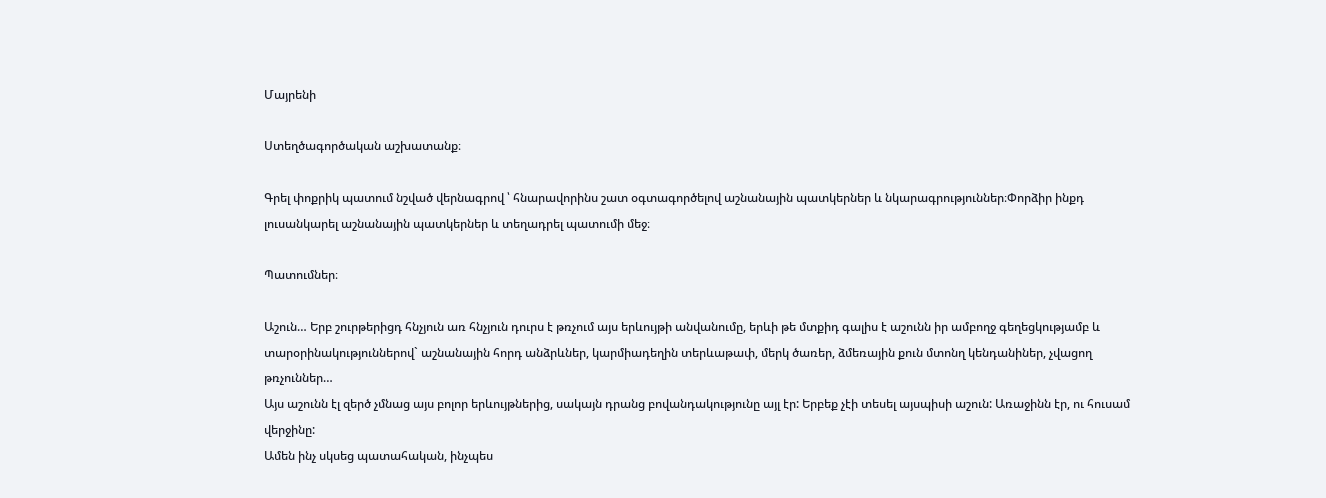Մայրենի

Ստեղծագործական աշխատանք։

Գրել փոքրիկ պատում նշված վերնագրով ՝ հնարավորինս շատ օգտագործելով աշնանային պատկերներ և նկարագրություններ։Փորձիր ինքդ լուսանկարել աշնանային պատկերներ և տեղադրել պատումի մեջ։

Պատումներ։

Աշուն… Երբ շուրթերիցդ հնչյուն առ հնչյուն դուրս է թռչում այս երևույթի անվանումը, երևի թե մտքիդ գալիս է աշունն իր ամբողջ գեղեցկությամբ և տարօրինակություններով` աշնանային հորդ անձրևներ, կարմիադեղին տերևաթափ, մերկ ծառեր, ձմեռային քուն մտոնղ կենդանիներ, չվացող թռչուններ…
Այս աշունն էլ զերծ չմնաց այս բոլոր երևույթներից, սակայն դրանց բովանդակությունը այլ էր: Երբեք չէի տեսել այսպիսի աշուն: Առաջինն էր, ու հուսամ վերջինը:
Ամեն ինչ սկսեց պատահական, ինչպես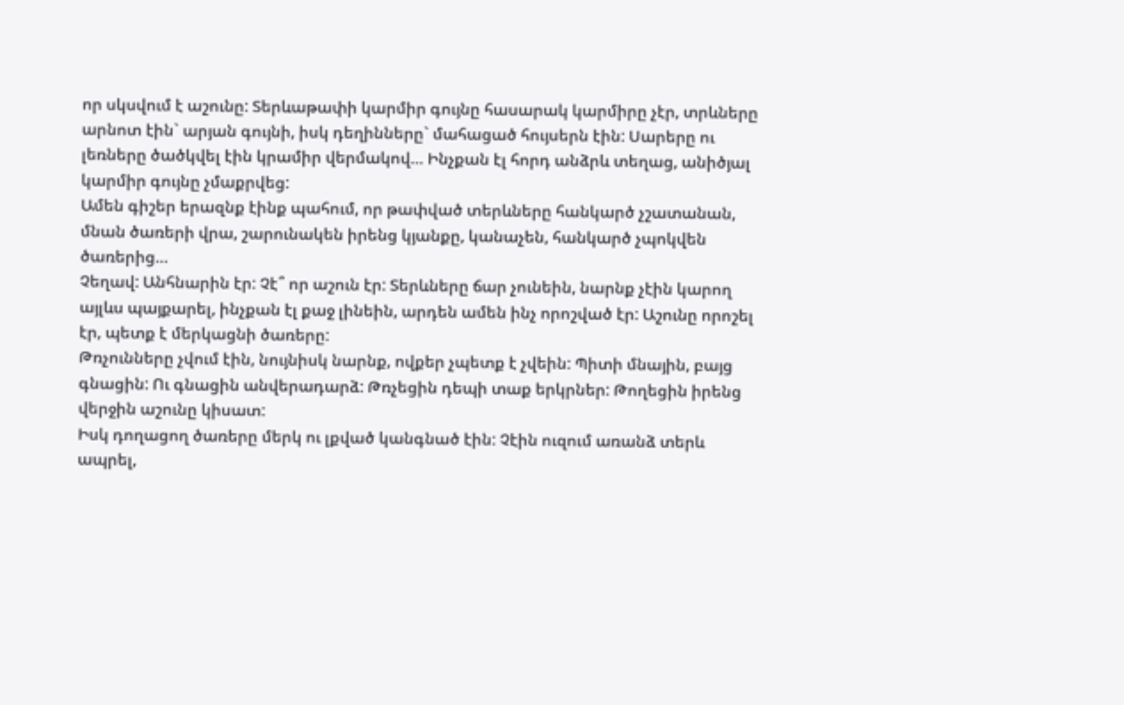որ սկսվում է աշունը: Տերևաթափի կարմիր գույնը հասարակ կարմիրը չէր, տրևները արնոտ էին` արյան գույնի, իսկ դեղինները` մահացած հույսերն էին: Սարերը ու լեռները ծածկվել էին կրամիր վերմակով… Ինչքան էլ հորդ անձրև տեղաց, անիծյալ կարմիր գույնը չմաքրվեց:
Ամեն գիշեր երազնք էինք պահում, որ թափված տերևները հանկարծ չշատանան, մնան ծառերի վրա, շարունակեն իրենց կյանքը, կանաչեն, հանկարծ չպոկվեն ծառերից…
Չեղավ: Անհնարին էր: Չէ՞ որ աշուն էր: Տերևները ճար չունեին, նարնք չէին կարող այլևս պայքարել, ինչքան էլ քաջ լինեին, արդեն ամեն ինչ որոշված էր: Աշունը որոշել էր, պետք է մերկացնի ծառերը:
Թռչունները չվում էին, նույնիսկ նարնք, ովքեր չպետք է չվեին: Պիտի մնային, բայց գնացին: Ու գնացին անվերադարձ: Թռչեցին դեպի տաք երկրներ: Թողեցին իրենց վերջին աշունը կիսատ:
Իսկ դողացող ծառերը մերկ ու լքված կանգնած էին: Չէին ուզում առանձ տերև ապրել,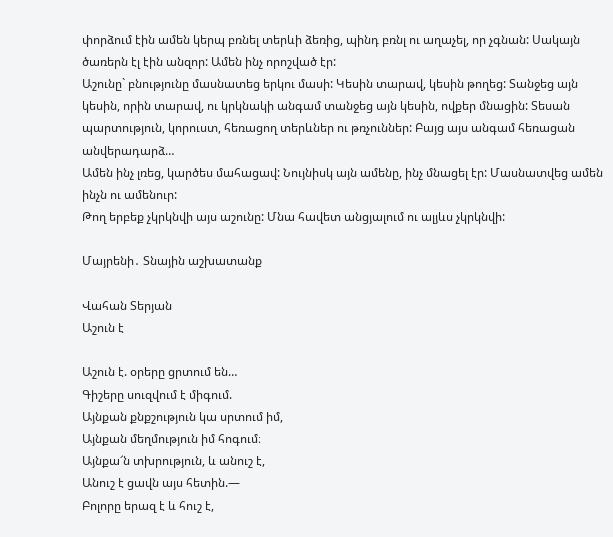փորձում էին ամեն կերպ բռնել տերևի ձեռից, պինդ բռնլ ու աղաչել, որ չգնան: Սակայն ծառերն էլ էին անզոր: Ամեն ինչ որոշված էր:
Աշունը` բնությունը մասնատեց երկու մասի: Կեսին տարավ, կեսին թողեց: Տանջեց այն կեսին, որին տարավ, ու կրկնակի անգամ տանջեց այն կեսին, ովքեր մնացին: Տեսան պարտություն, կորուստ, հեռացող տերևներ ու թռչուններ: Բայց այս անգամ հեռացան անվերադարձ…
Ամեն ինչ լռեց, կարծես մահացավ: Նույնիսկ այն ամենը, ինչ մնացել էր: Մասնատվեց ամեն ինչն ու ամենուր:
Թող երբեք չկրկնվի այս աշունը: Մնա հավետ անցյալում ու ալյևս չկրկնվի:

Մայրենի․ Տնային աշխատանք

Վահան Տերյան
Աշուն է

Աշուն է. օրերը ցրտում են…
Գիշերը սուզվում է միգում.
Այնքան քնքշություն կա սրտում իմ,
Այնքան մեղմություն իմ հոգում։
Այնքա՜ն տխրություն, և անուշ է,
Անուշ է ցավն այս հետին.—
Բոլորը երազ է և հուշ է,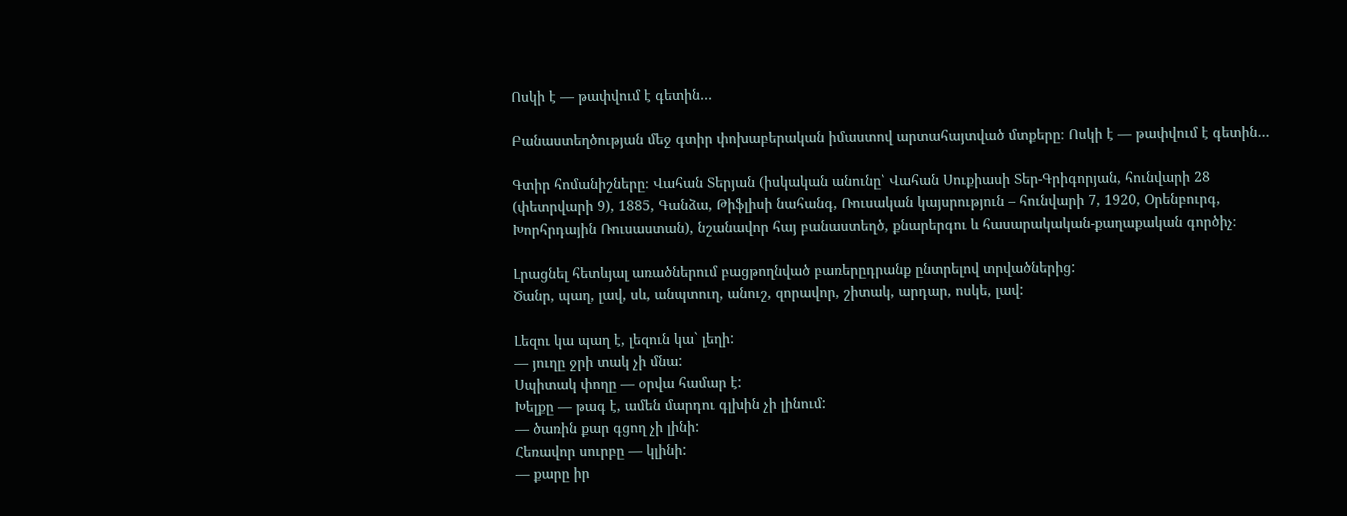Ոսկի է — թափվում է գետին…

Բանաստեղծության մեջ գտիր փոխաբերական իմաստով արտահայտված մտքերը։ Ոսկի է — թափվում է գետին…

Գտիր հոմանիշները։ Վահան Տերյան (իսկական անունը՝ Վահան Սուքիասի Տեր-Գրիգորյան, հունվարի 28 (փետրվարի 9), 1885, Գանձա, Թիֆլիսի նահանգ, Ռուսական կայսրություն – հունվարի 7, 1920, Օրենբուրգ, Խորհրդային Ռուսաստան), նշանավոր հայ բանաստեղծ, քնարերգու և հասարակական-քաղաքական գործիչ։

Լրացնել հետևյալ առածներում բացթողնված բառերըդրանք ընտրելով տրվածներից:
Ծանր, պաղ, լավ, սև, անպտուղ, անուշ, զորավոր, շիտակ, արդար, ոսկե, լավ:

Լեզու կա պաղ է, լեզուն կա` լեղի:
— յուղը ջրի տակ չի մնա:
Սպիտակ փողը — օրվա համար է:
Խելքը — թագ է, ամեն մարդու գլխին չի լինում:
— ծառին քար գցող չի լինի:
Հեռավոր սուրբը — կլինի:
— քարը իր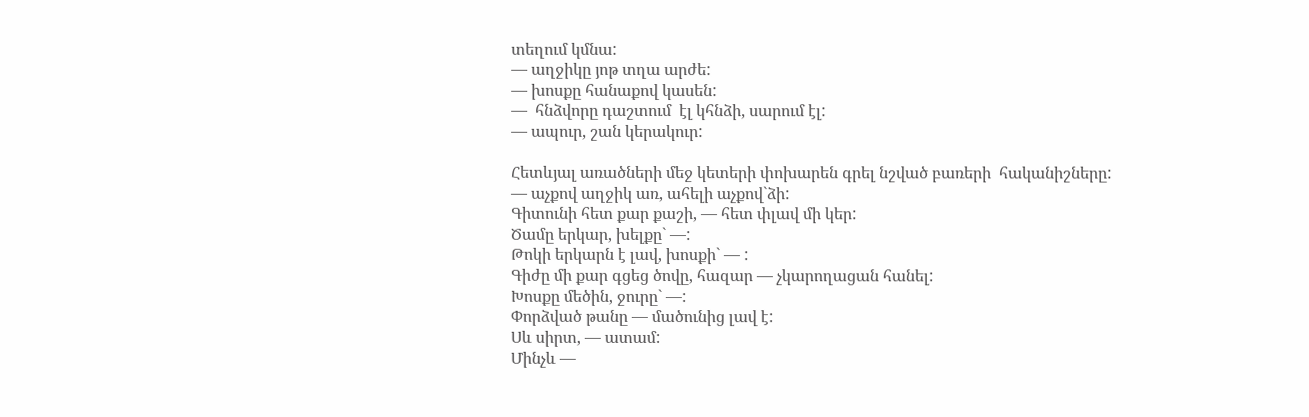տեղում կմնա:
— աղջիկը յոթ տղա արժե:
— խոսքը հանաքով կասեն:
—  հնձվորը դաշտում  էլ կհնձի, սարում էլ:
— ապուր, շան կերակուր:

Հետևյալ առածների մեջ կետերի փոխարեն գրել նշված բառերի  հականիշները:
— աչքով աղջիկ առ, ահելի աչքով`ձի:
Գիտունի հետ քար քաշի, — հետ փլավ մի կեր:
Ծամը երկար, խելքը` —:
Թոկի երկարն է լավ, խոսքի` — :
Գիժը մի քար գցեց ծովը, հազար — չկարողացան հանել:
Խոսքը մեծին, ջուրը` —:
Փորձված թանը — մածունից լավ է:
Սև սիրտ, — ատամ:
Մինչև —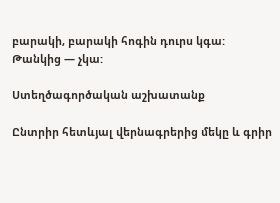բարակի, բարակի հոգին դուրս կգա:
Թանկից — չկա:

Ստեղծագործական աշխատանք

Ընտրիր հետևյալ վերնագրերից մեկը և գրիր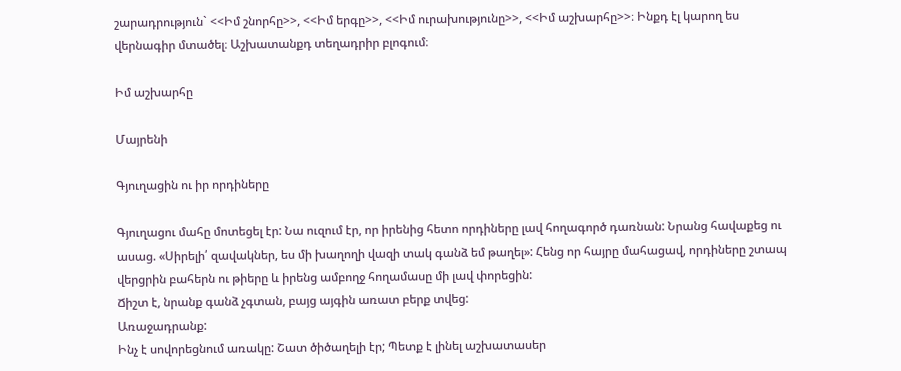շարադրություն` <<Իմ շնորհը>>, <<Իմ երգը>>, <<Իմ ուրախությունը>>, <<Իմ աշխարհը>>։ Ինքդ էլ կարող ես վերնագիր մտածել։ Աշխատանքդ տեղադրիր բլոգում։

Իմ աշխարհը

Մայրենի

Գյուղացին ու իր որդիները

Գյուղացու մահը մոտեցել էր: Նա ուզում էր, որ իրենից հետո որդիները լավ հողագործ դառնան: Նրանց հավաքեց ու ասաց. «Սիրելի՛ զավակներ, ես մի խաղողի վազի տակ գանձ եմ թաղել»: Հենց որ հայրը մահացավ, որդիները շտապ վերցրին բահերն ու թիերը և իրենց ամբողջ հողամասը մի լավ փորեցին:
Ճիշտ է, նրանք գանձ չգտան, բայց այգին առատ բերք տվեց:
Առաջադրանք:
Ինչ է սովորեցնում առակը: Շատ ծիծաղելի էր; Պետք է լինել աշխատասեր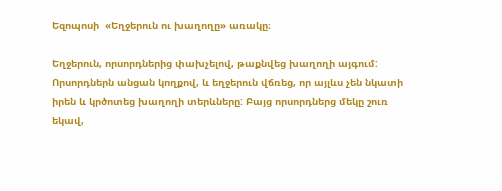Եզոպոսի  «Եղջերուն ու խաղողը» առակը։

Եղջերուն, որսորդներից փախչելով, թաքնվեց խաղողի այգում: Որսորդներն անցան կողքով, և եղջերուն վճռեց, որ այլևս չեն նկատի իրեն և կրծոտեց խաղողի տերևները: Բայց որսորդներց մեկը շուռ եկավ,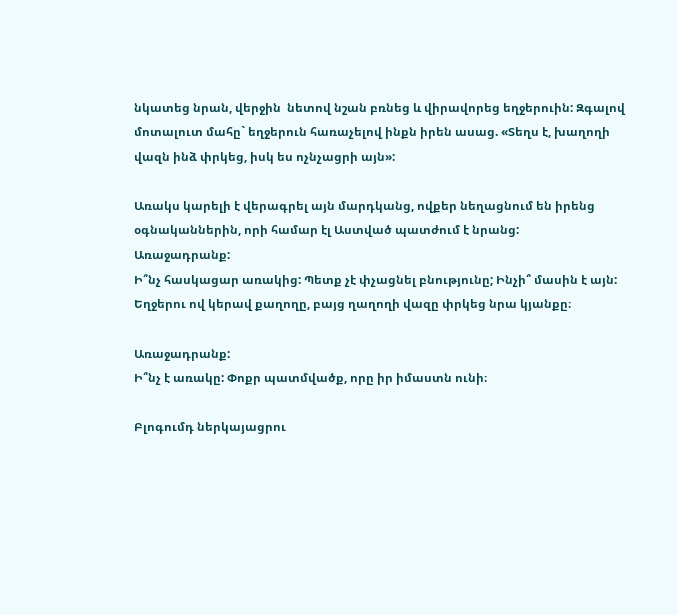նկատեց նրան, վերջին  նետով նշան բռնեց և վիրավորեց եղջերուին: Զգալով մոտալուտ մահը` եղջերուն հառաչելով ինքն իրեն ասաց. «Տեղս է, խաղողի վազն ինձ փրկեց, իսկ ես ոչնչացրի այն»:

Առակս կարելի է վերագրել այն մարդկանց, ովքեր նեղացնում են իրենց օգնականներին, որի համար էլ Աստված պատժում է նրանց:
Առաջադրանք:
Ի՞նչ հասկացար առակից: Պետք չէ փչացնել բնությունը; Ինչի՞ մասին է այն: Եղջերու ով կերավ քաղողը, բայց ղաղողի վազը փրկեց նրա կյանքը։

Առաջադրանք:
Ի՞նչ է առակը: Փոքր պատմվածք, որը իր իմաստն ունի։

Բլոգումդ ներկայացրու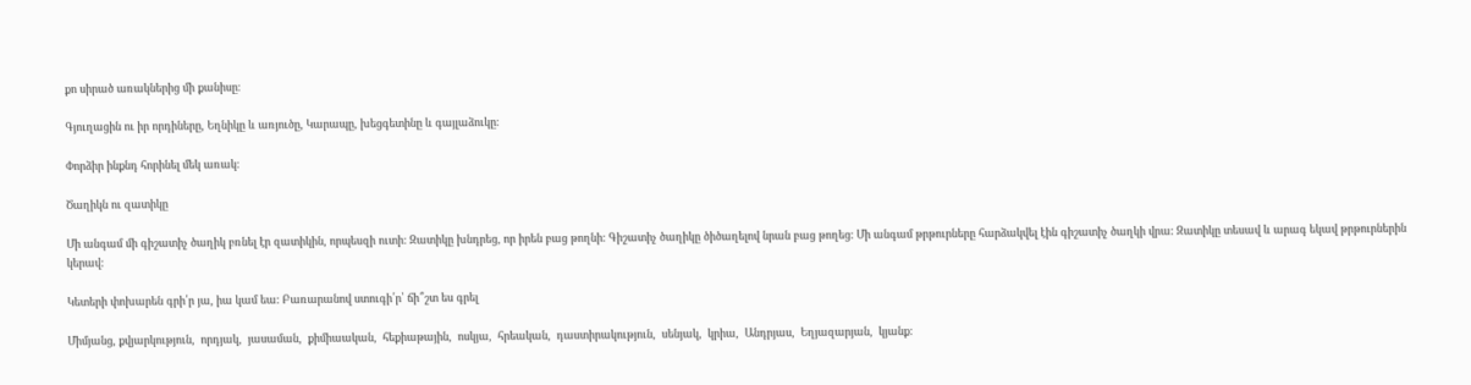քո սիրած առակներից մի քանիսը։

Գյուղացին ու իր որդիները, Եղնիկը և առյուծը, Կարապը, խեցգետինը և գայլաձուկը։

Փորձիր ինքնդ հորինել մեկ առակ։

Ծաղիկն ու զատիկը

Մի անգամ մի գիշատիչ ծաղիկ բռնել էր զատիկին, որպեսզի ուտի: Զատիկը խնդրեց, որ իրեն բաց թողնի: Գիշատիչ ծաղիկը ծիծաղելով նրան բաց թողեց: Մի անգամ թրթուրները հարձակվել էին գիշատիչ ծաղկի վրա: Զատիկը տեսավ և արագ եկավ թրթուրներին կերավ:

Կետերի փոխարեն գրի՛ր յա, իա կամ եա: Բառարանով ստուգի՛ր՝ ճի՞շտ ես գրել

Միմյանց, քվյարկություն,  որդյակ,  յասաման,  քիմիաական,  հեքիաթային,  ոսկյա,  հրեական,  դաստիրակություն,  սենյակ,  կրիա,  Անդրյաս,  Եղյազարյան,  կյանք: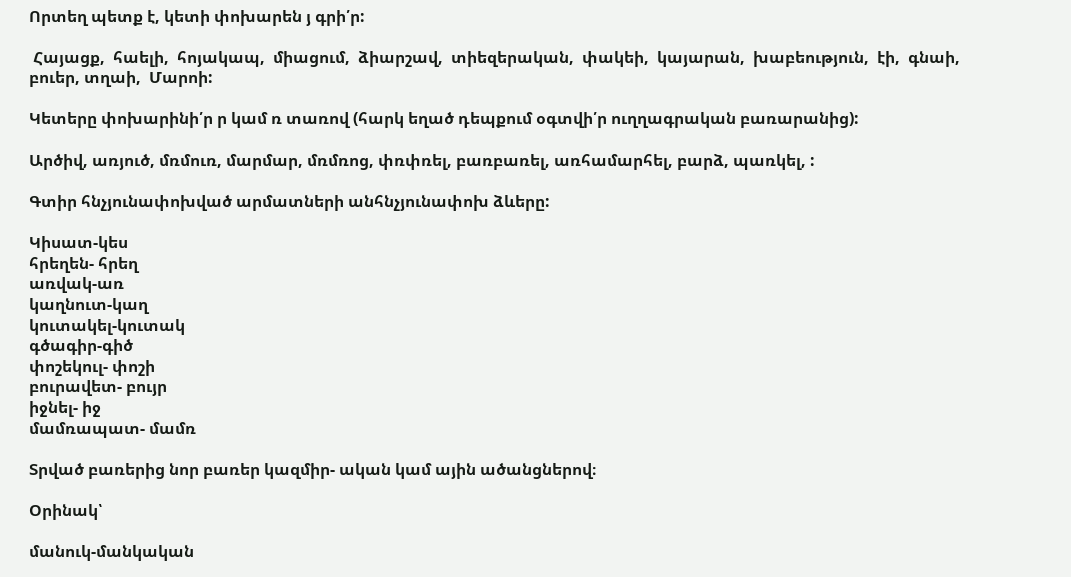Որտեղ պետք է, կետի փոխարեն յ գրի՛ր:

 Հայացք,  հաելի,  հոյակապ,  միացում,  ձիարշավ,  տիեզերական,  փակեի,  կայարան,  խաբեություն,  էի,  գնաի,  բուեր, տղաի,  Մարոի:

Կետերը փոխարինի՛ր ր կամ ռ տառով (հարկ եղած դեպքում օգտվի՛ր ուղղագրական բառարանից):

Արծիվ, առյուծ, մռմուռ, մարմար, մռմռոց, փռփռել, բառբառել, առհամարհել, բարձ, պառկել, :

Գտիր հնչյունափոխված արմատների անհնչյունափոխ ձևերը:

Կիսատ-կես
հրեղեն- հրեղ
առվակ-առ
կաղնուտ-կաղ
կուտակել-կուտակ
գծագիր-գիծ
փոշեկուլ- փոշի
բուրավետ- բույր
իջնել- իջ
մամռապատ- մամռ

Տրված բառերից նոր բառեր կազմիր- ական կամ ային ածանցներով։

Օրինակ՝

մանուկ-մանկական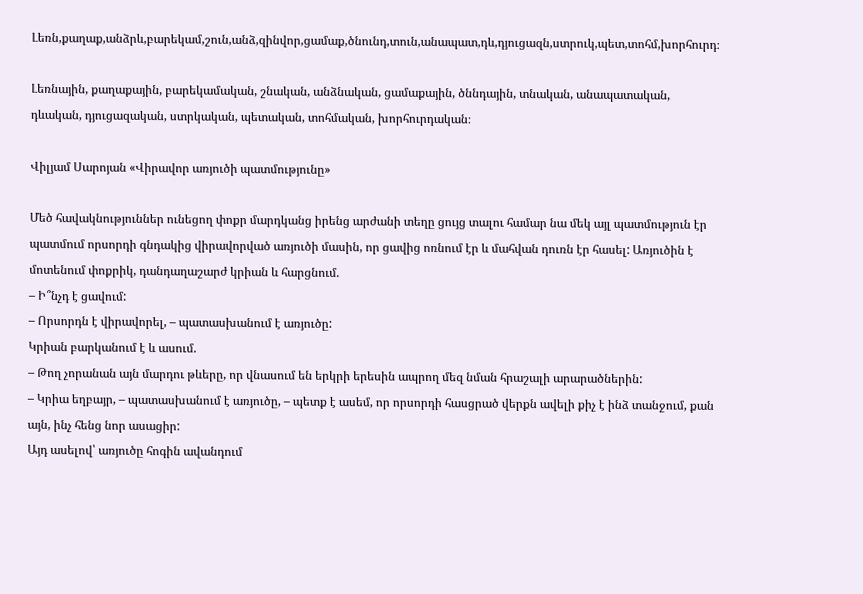Լեռն,քաղաք,անձրև,բարեկամ,շուն,անձ,զինվոր,ցամաք,ծնունդ,տուն,անապատ,դև,դյուցազն,ստրուկ,պետ,տոհմ,խորհուրդ։

Լեռնային, քաղաքային, բարեկամական, շնական, անձնական, ցամաքային, ծննդային, տնական, անապատական, դևական, դյուցազական, ստրկական, պետական, տոհմական, խորհուրդական։

Վիլյամ Սարոյան «Վիրավոր առյուծի պատմությունը»

Մեծ հավակնություններ ունեցող փոքր մարդկանց իրենց արժանի տեղը ցույց տալու համար նա մեկ այլ պատմություն էր պատմում որսորդի գնդակից վիրավորված առյուծի մասին, որ ցավից ոռնում էր և մահվան դուռն էր հասել: Առյուծին է մոտենում փոքրիկ, դանդաղաշարժ կրիան և հարցնում.
– Ի՞նչդ է ցավում:
– Որսորդն է վիրավորել, – պատասխանում է առյուծը:
Կրիան բարկանում է և ասում.
– Թող չորանան այն մարդու թևերը, որ վնասում են երկրի երեսին ապրող մեզ նման հրաշալի արարածներին:
– Կրիա եղբայր, – պատասխանում է առյուծը, – պետք է ասեմ, որ որսորդի հասցրած վերքն ավելի քիչ է ինձ տանջում, քան այն, ինչ հենց նոր ասացիր:
Այդ ասելով՝ առյուծը հոգին ավանդում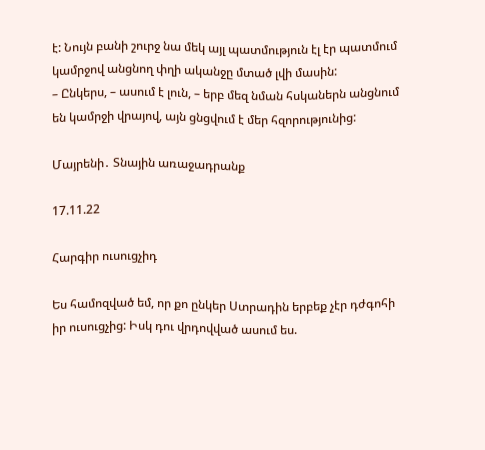է: Նույն բանի շուրջ նա մեկ այլ պատմություն էլ էր պատմում կամրջով անցնող փղի ականջը մտած լվի մասին:
– Ընկերս, – ասում է լուն, – երբ մեզ նման հսկաներն անցնում են կամրջի վրայով, այն ցնցվում է մեր հզորությունից:

Մայրենի․ Տնային առաջադրանք

17.11.22

Հարգիր ուսուցչիդ

Ես համոզված եմ, որ քո ընկեր Ստրադին երբեք չէր դժգոհի իր ուսուցչից: Իսկ դու վրդովված ասում ես.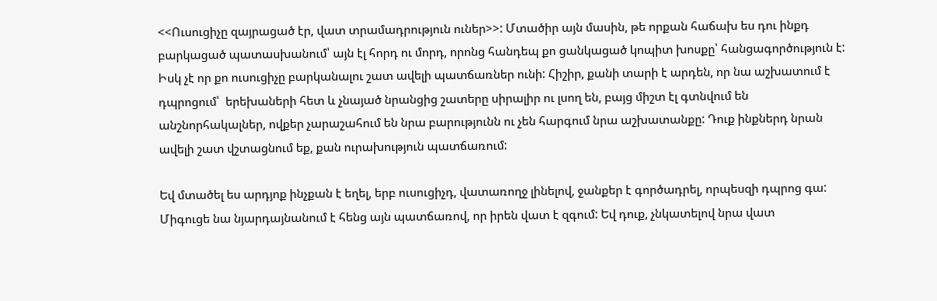<<Ուսուցիչը զայրացած էր, վատ տրամադրություն ուներ>>: Մտածիր այն մասին, թե որքան հաճախ ես դու ինքդ բարկացած պատասխանում՝ այն էլ հորդ ու մորդ, որոնց հանդեպ քո ցանկացած կոպիտ խոսքը՝ հանցագործություն է: Իսկ չէ որ քո ուսուցիչը բարկանալու շատ ավելի պատճառներ ունի: Հիշիր, քանի տարի է արդեն, որ նա աշխատում է դպրոցում՝  երեխաների հետ և չնայած նրանցից շատերը սիրալիր ու լսող են, բայց միշտ էլ գտնվում են անշնորհակալներ, ովքեր չարաշահում են նրա բարությունն ու չեն հարգում նրա աշխատանքը: Դուք ինքներդ նրան ավելի շատ վշտացնում եք, քան ուրախություն պատճառում:

Եվ մտածել ես արդյոք ինչքան է եղել, երբ ուսուցիչդ, վատառողջ լինելով, ջանքեր է գործադրել, որպեսզի դպրոց գա: Միգուցե նա նյարդայնանում է հենց այն պատճառով, որ իրեն վատ է զգում: Եվ դուք, չնկատելով նրա վատ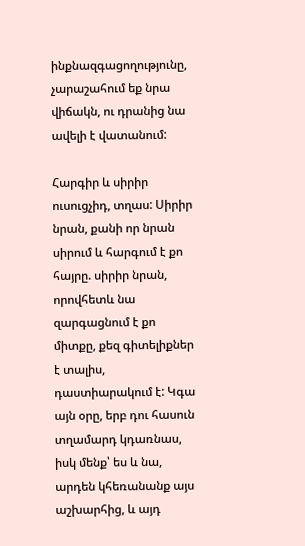ինքնազգացողությունը, չարաշահում եք նրա վիճակն, ու դրանից նա ավելի է վատանում:

Հարգիր և սիրիր ուսուցչիդ, տղաս: Սիրիր նրան, քանի որ նրան սիրում և հարգում է քո հայրը. սիրիր նրան, որովհետև նա զարգացնում է քո միտքը, քեզ գիտելիքներ է տալիս, դաստիարակում է: Կգա այն օրը, երբ դու հասուն տղամարդ կդառնաս, իսկ մենք՝ ես և նա, արդեն կհեռանանք այս աշխարհից, և այդ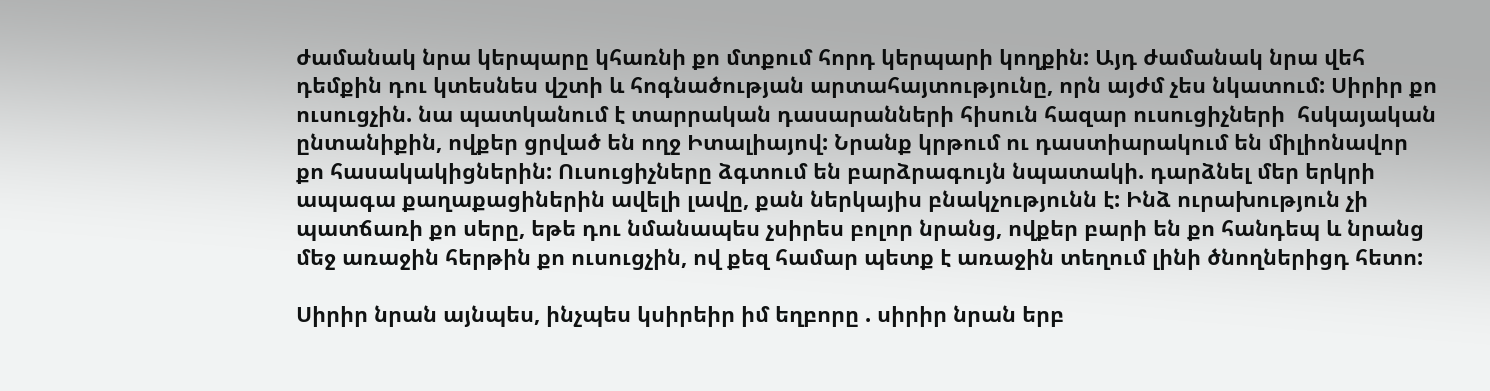ժամանակ նրա կերպարը կհառնի քո մտքում հորդ կերպարի կողքին: Այդ ժամանակ նրա վեհ դեմքին դու կտեսնես վշտի և հոգնածության արտահայտությունը, որն այժմ չես նկատում: Սիրիր քո ուսուցչին. նա պատկանում է տարրական դասարանների հիսուն հազար ուսուցիչների  հսկայական ընտանիքին, ովքեր ցրված են ողջ Իտալիայով: Նրանք կրթում ու դաստիարակում են միլիոնավոր քո հասակակիցներին: Ուսուցիչները ձգտում են բարձրագույն նպատակի. դարձնել մեր երկրի ապագա քաղաքացիներին ավելի լավը, քան ներկայիս բնակչությունն է: Ինձ ուրախություն չի պատճառի քո սերը, եթե դու նմանապես չսիրես բոլոր նրանց, ովքեր բարի են քո հանդեպ և նրանց մեջ առաջին հերթին քո ուսուցչին, ով քեզ համար պետք է առաջին տեղում լինի ծնողներիցդ հետո:

Սիրիր նրան այնպես, ինչպես կսիրեիր իմ եղբորը . սիրիր նրան երբ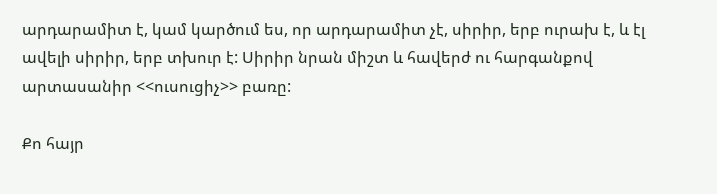արդարամիտ է, կամ կարծում ես, որ արդարամիտ չէ, սիրիր, երբ ուրախ է, և էլ ավելի սիրիր, երբ տխուր է: Սիրիր նրան միշտ և հավերժ ու հարգանքով արտասանիր <<ուսուցիչ>> բառը:

Քո հայր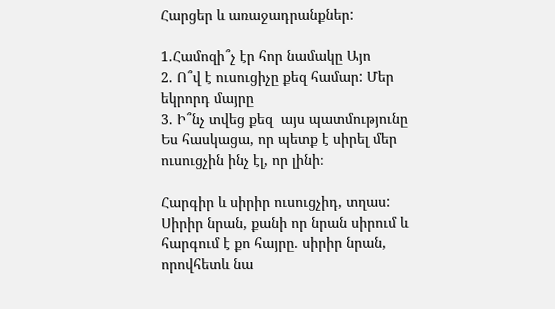Հարցեր և առաջադրանքներ:

1.Համոզի՞չ էր հոր նամակը Այո
2. Ո՞վ է ուսուցիչը քեզ համար: Մեր եկրորդ մայրը
3. Ի՞նչ տվեց քեզ  այս պատմությունը Ես հասկացա, որ պետք է սիրել մեր ուսուցչին ինչ էլ, որ լինի։

Հարգիր և սիրիր ուսուցչիդ, տղաս: Սիրիր նրան, քանի որ նրան սիրում և հարգում է քո հայրը. սիրիր նրան, որովհետև նա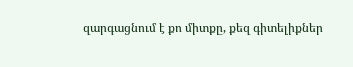զարգացնում է քո միտքը, քեզ գիտելիքներ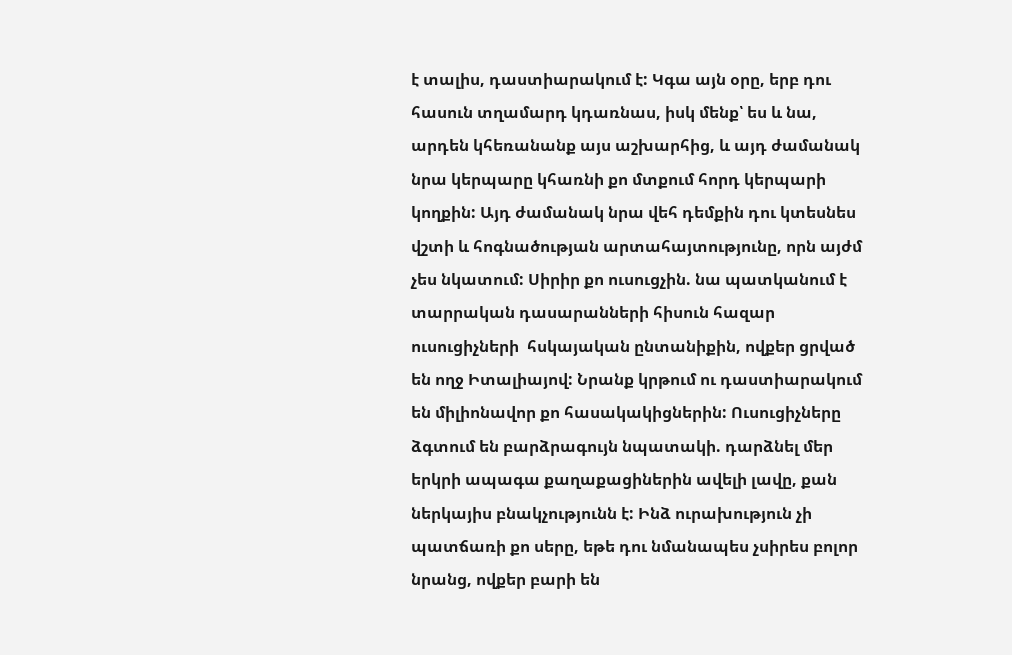է տալիս, դաստիարակում է: Կգա այն օրը, երբ դու հասուն տղամարդ կդառնաս, իսկ մենք՝ ես և նա, արդեն կհեռանանք այս աշխարհից, և այդ ժամանակ նրա կերպարը կհառնի քո մտքում հորդ կերպարի կողքին: Այդ ժամանակ նրա վեհ դեմքին դու կտեսնես վշտի և հոգնածության արտահայտությունը, որն այժմ չես նկատում: Սիրիր քո ուսուցչին. նա պատկանում է տարրական դասարանների հիսուն հազար ուսուցիչների  հսկայական ընտանիքին, ովքեր ցրված են ողջ Իտալիայով: Նրանք կրթում ու դաստիարակում են միլիոնավոր քո հասակակիցներին: Ուսուցիչները ձգտում են բարձրագույն նպատակի. դարձնել մեր երկրի ապագա քաղաքացիներին ավելի լավը, քան ներկայիս բնակչությունն է: Ինձ ուրախություն չի պատճառի քո սերը, եթե դու նմանապես չսիրես բոլոր նրանց, ովքեր բարի են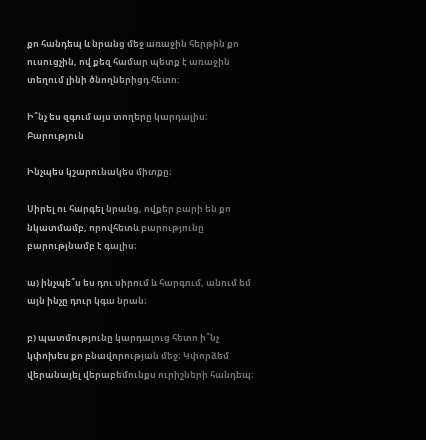քո հանդեպ և նրանց մեջ առաջին հերթին քո ուսուցչին, ով քեզ համար պետք է առաջին տեղում լինի ծնողներիցդ հետո:

Ի՞նչ ես զգում այս տողերը կարդալիս։ Բարություն

Ինչպես կշարունակես միտքը։

Սիրել ու հարգել նրանց, ովքեր բարի են քո նկատմամբ, որովհետև բարությունը բարությնամբ է գալիս։

ա) ինչպե՞ս ես դու սիրում և հարգում, անում եմ այն ինչը դուր կգա նրան։

բ) պատմությունը կարդալուց հետո ի՞նչ կփոխես քո բնավորության մեջ։ Կփորձեմ վերանայել վերաբեմունքս ուրիշների հանդեպ։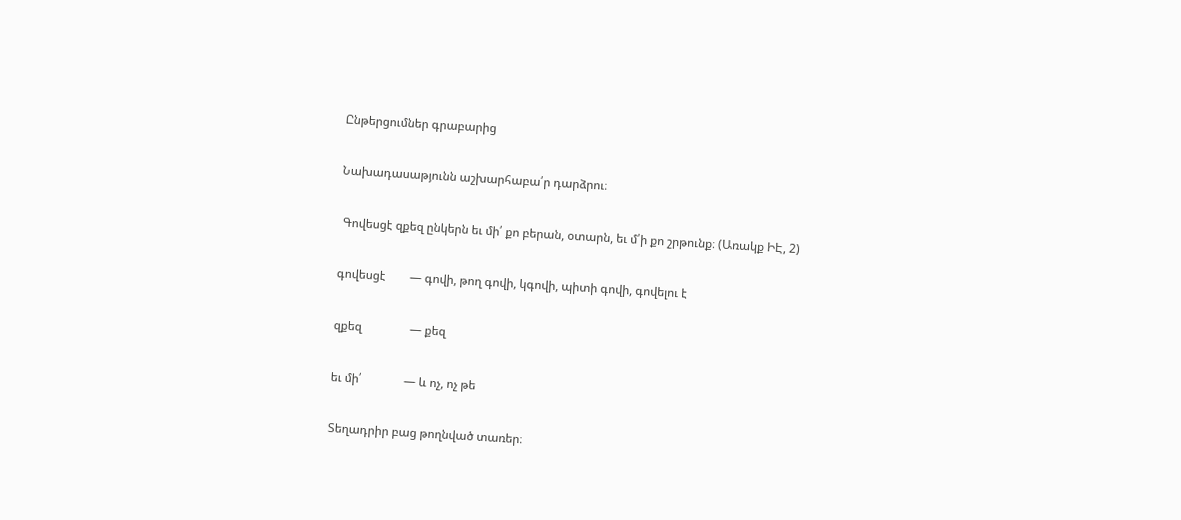Ընթերցումներ գրաբարից

Նախադասաթյունն աշխարհաբա՛ր դարձրու։

 Գովեսցէ զքեզ ընկերն եւ մի՛ քո բերան, օտարն, եւ մ՛ի քո շրթունք։ (Առակք ԻԷ, 2)

գովեսցէ        — գովի, թող գովի, կգովի, պիտի գովի, գովելու է

զքեզ                — քեզ

եւ մի՛              — և ոչ, ոչ թե

Տեղադրիր բաց թողնված տառեր։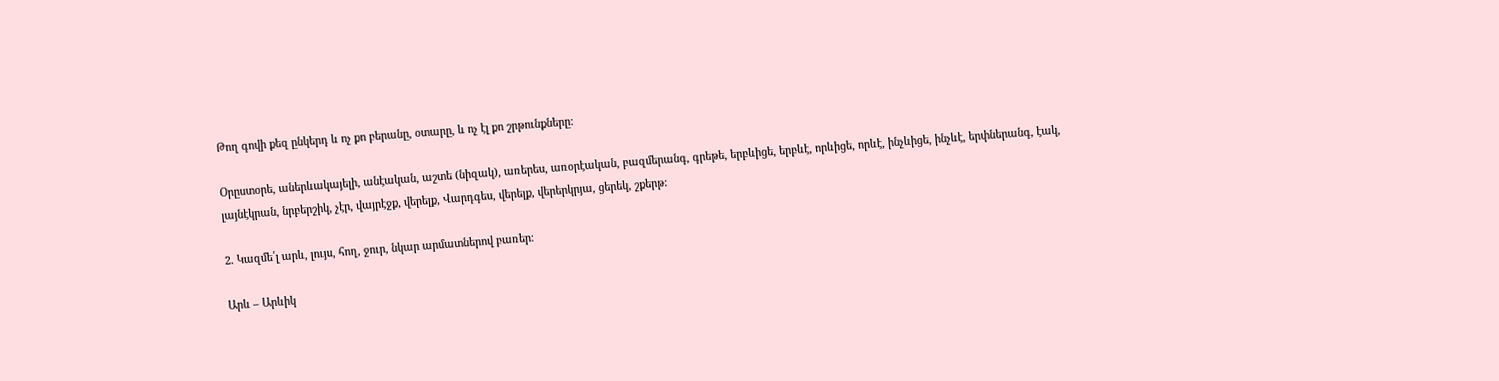Թող գովի քեզ ընկերդ և ոչ քո բերանը, օտարը, և ոչ էլ քո շրթունքները:

Օրըստօրե, աներևակայելի, անէական, աշտե (նիզակ), առերես, առօրէական, բազմերանգ, գրեթե, երբևիցե, երբևէ, որևիցե, որևէ, ինչևիցե, ինչևէ, երփներանգ, էակ, լայնէկրան, նրբերշիկ, չէր, վայրէջք, վերելք, Վարդգես, վերելք, վերերկրյա, ցերեկ, շքերթ:

2. Կազմե՛լ արև, լույս, հող, ջուր, նկար արմատներով բառեր։

Արև – Արևիկ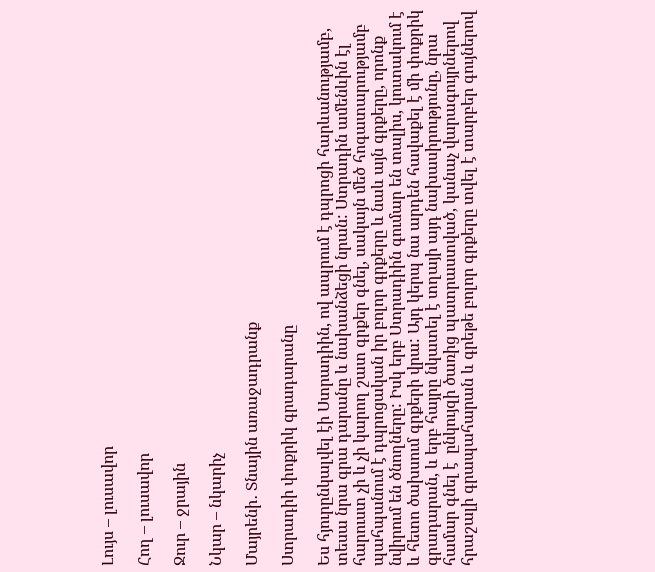Լույս – լուսավոր

Հող – լուսավոր

Ջուր – ջրային

Նկար – նկարիչ

Մայրենի․ Տնային առաջադրանք

Ստրադիի փոքրիկ գրադարանը

Ես հյուրընկալվել էի Ստրադիին, ով ապրում է դպրոցի հարևանությամբ, տեսա նրա գրա դարանը և նախանձեցի նրան: Ստրադին ամենևին էլ հարուստ չի և չի կարող շատ գրքեր գնել, սակայն մեծ հոգատարությամբ պահպանում է դպրոցական իր բոլոր գրքերը և նաև այն գրքերը, որոնք նվիրում են ծնողները: Իսկ երբ Ստրադիին գումար են տալիս, կուտակում է և հետո ծախսում գրքերի վրա: Այդ կերպ նա արդեն հավաքել է մի փոքրիկ գրադարան, և երբ հայրը նկատել է տղայի այդ նախասիրությունը, նրա համար գնել է  ընկույզի ծառից պատրաստված, կանաչ վարագույրներով հրաշալի գրապահարան և գրեթե բոլոր գրքերը տվել է տարբեր գույներով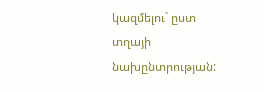կազմելու` ըստ տղայի նախընտրության: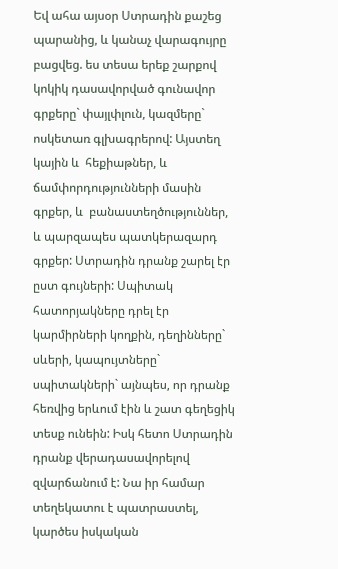Եվ ահա այսօր Ստրադին քաշեց պարանից, և կանաչ վարագույրը բացվեց. ես տեսա երեք շարքով կոկիկ դասավորված գունավոր գրքերը` փայլփլուն, կազմերը` ոսկետառ գլխագրերով: Այստեղ կային և  հեքիաթներ, և ճամփորդությունների մասին գրքեր, և  բանաստեղծություններ, և պարզապես պատկերազարդ գրքեր: Ստրադին դրանք շարել էր ըստ գույների: Սպիտակ հատորյակները դրել էր կարմիրների կողքին, դեղինները` սևերի, կապույտները` սպիտակների` այնպես, որ դրանք հեռվից երևում էին և շատ գեղեցիկ տեսք ունեին: Իսկ հետո Ստրադին դրանք վերադասավորելով զվարճանում է: Նա իր համար տեղեկատու է պատրաստել, կարծես իսկական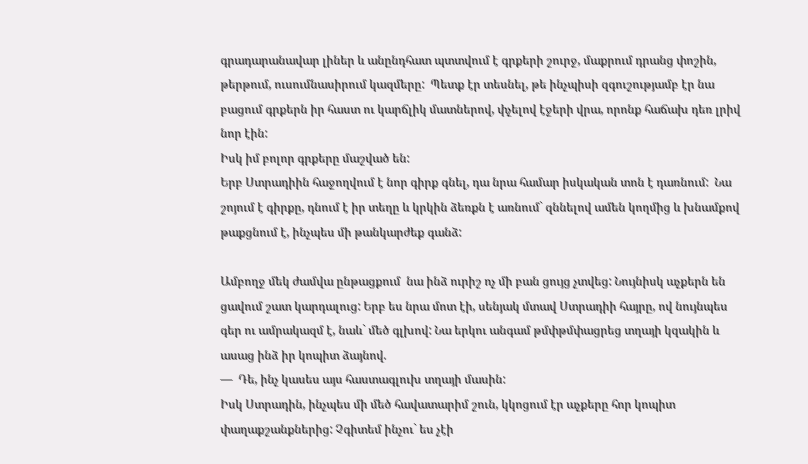գրադարանավար լիներ և անընդհատ պտտվում է գրքերի շուրջ, մաքրում դրանց փոշին, թերթում, ուսումնասիրում կազմերը:  Պետք էր տեսնել, թե ինչպիսի զգուշությամբ էր նա բացում գրքերն իր հաստ ու կարճլիկ մատներով, փչելով էջերի վրա, որոնք հաճախ դեռ լրիվ նոր էին:
Իսկ իմ բոլոր գրքերը մաշված են:
Երբ Ստրադիին հաջողվում է նոր գիրք գնել, դա նրա համար իսկական տոն է դառնում:  Նա շոյում է գիրքը, դնում է իր տեղը և կրկին ձեռքն է առնում` զննելով ամեն կողմից և խնամքով  թաքցնում է, ինչպես մի թանկարժեք գանձ:

Ամբողջ մեկ ժամվա ընթացքում  նա ինձ ուրիշ ոչ մի բան ցույց չտվեց: Նույնիսկ աչքերն են ցավում շատ կարդալուց: Երբ ես նրա մոտ էի, սենյակ մտավ Ստրադիի հայրը, ով նույնպես գեր ու ամրակազմ է, նաև` մեծ գլխով: Նա երկու անգամ թմփթմփացրեց տղայի կզակին և ասաց ինձ իր կոպիտ ձայնով.
—  Դե, ինչ կասես այս հաստագլուխ տղայի մասին:
Իսկ Ստրադին, ինչպես մի մեծ հավատարիմ շուն, կկոցում էր աչքերը հոր կոպիտ փաղաքշանքներից: Չգիտեմ ինչու` ես չէի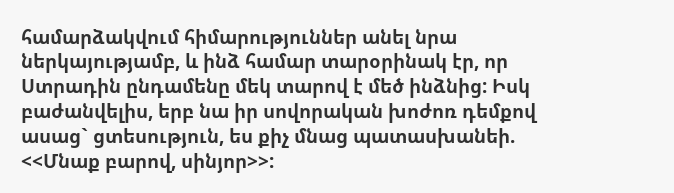համարձակվում հիմարություններ անել նրա ներկայությամբ, և ինձ համար տարօրինակ էր, որ Ստրադին ընդամենը մեկ տարով է մեծ ինձնից: Իսկ բաժանվելիս, երբ նա իր սովորական խոժոռ դեմքով ասաց` ցտեսություն, ես քիչ մնաց պատասխանեի. <<Մնաք բարով, սինյոր>>: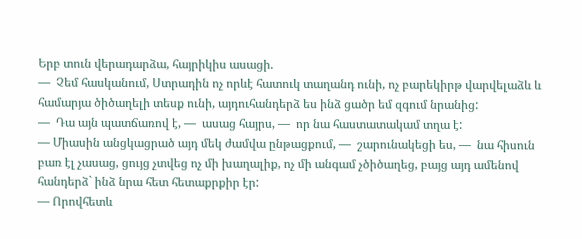Երբ տուն վերադարձա, հայրիկիս ասացի.
—  Չեմ հասկանում, Ստրադին ոչ որևէ հատուկ տաղանդ ունի, ոչ բարեկիրթ վարվելաձև և համարյա ծիծաղելի տեսք ունի, այդուհանդերձ ես ինձ ցածր եմ զգում նրանից:
—  Դա այն պատճառով է, —  ասաց հայրս, —  որ նա հաստատակամ տղա է:
— Միասին անցկացրած այդ մեկ ժամվա ընթացքում, —  շարունակեցի ես, —  նա հիսուն բառ էլ չասաց, ցույց չտվեց ոչ մի խաղալիք, ոչ մի անգամ չծիծաղեց, բայց այդ ամենով հանդերձ` ինձ նրա հետ հետաքրքիր էր:
— Որովհետև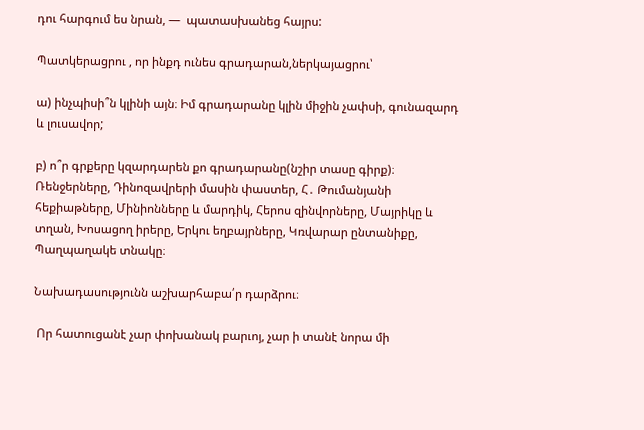դու հարգում ես նրան, —  պատասխանեց հայրս:

Պատկերացրու , որ ինքդ ունես գրադարան,ներկայացրու՝

ա) ինչպիսի՞ն կլինի այն։ Իմ գրադարանը կլին միջին չափսի, գունազարդ և լուսավոր;

բ) ո՞ր գրքերը կզարդարեն քո գրադարանը(նշիր տասը գիրք)։ Ռենջերները, Դինոզավրերի մասին փաստեր, Հ․ Թումանյանի հեքիաթները, Մինիոնները և մարդիկ, Հերոս զինվորները, Մայրիկը և տղան, Խոսացող իրերը, Երկու եղբայրները, Կռվարար ընտանիքը, Պաղպաղակե տնակը։

Նախադասությունն աշխարհաբա՛ր դարձրու։

 Որ հատուցանէ չար փոխանակ բարւոյ, չար ի տանէ նորա մի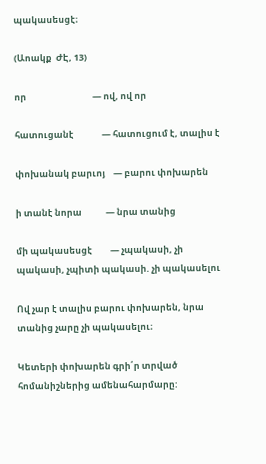պակասեսցէ։

(Աոակք  ԺԷ, 13)

որ                                 — ով, ով որ

հատուցանէ              — հատուցում է, տալիս է

փոխանակ բարւոյ    — բարու փոխարեն

ի տանէ նորա            — նրա տանից

մի պակասեսցէ         — չպակասի, չի պակասի, չպիտի պակասի. չի պակասելու

Ով չար է տալիս բարու փոխարեն, նրա տանից չարը չի պակասելու։

Կետերի փոխարեն գրի՛ր տրված հոմանիշներից ամենահարմարը: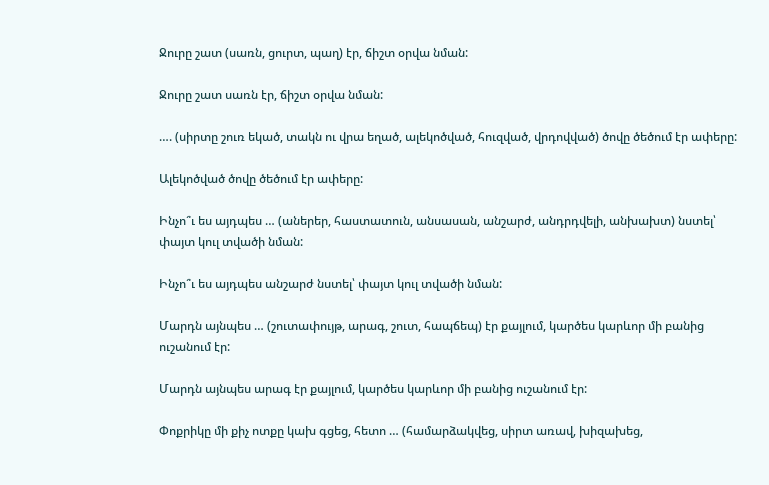Ջուրը շատ (սառն, ցուրտ, պաղ) էր, ճիշտ օրվա նման:

Ջուրը շատ սառն էր, ճիշտ օրվա նման:

…. (սիրտը շուռ եկած, տակն ու վրա եղած, ալեկոծված, հուզված, վրդովված) ծովը ծեծում էր ափերը:

Ալեկոծված ծովը ծեծում էր ափերը:

Ինչո՞ւ ես այդպես … (աներեր, հաստատուն, անսասան, անշարժ, անդրդվելի, անխախտ) նստել՝ փայտ կուլ տվածի նման:

Ինչո՞ւ ես այդպես անշարժ նստել՝ փայտ կուլ տվածի նման:

Մարդն այնպես … (շուտափույթ, արագ, շուտ, հապճեպ) էր քայլում, կարծես կարևոր մի բանից ուշանում էր:

Մարդն այնպես արագ էր քայլում, կարծես կարևոր մի բանից ուշանում էր:

Փոքրիկը մի քիչ ոտքը կախ գցեց, հետո … (համարձակվեց, սիրտ առավ, խիզախեց,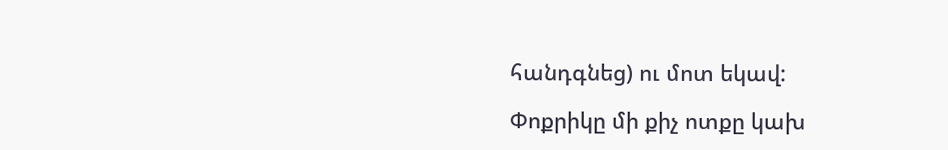հանդգնեց) ու մոտ եկավ:

Փոքրիկը մի քիչ ոտքը կախ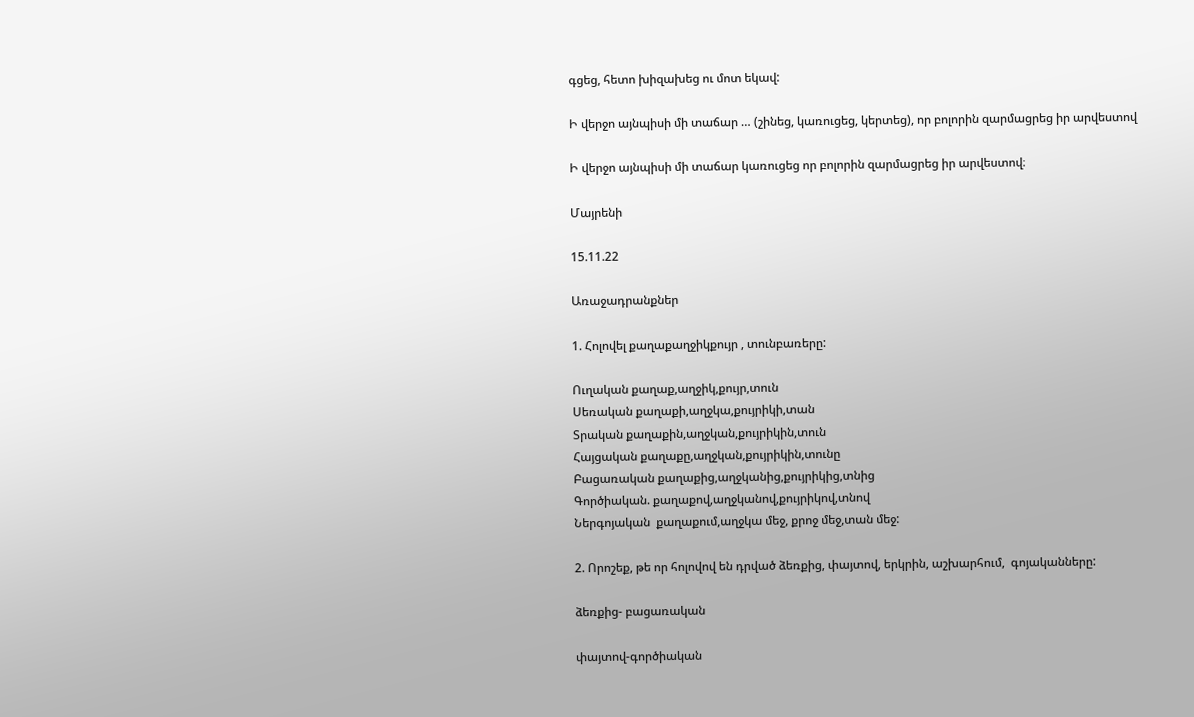գցեց, հետո խիզախեց ու մոտ եկավ:

Ի վերջո այնպիսի մի տաճար … (շինեց, կառուցեց, կերտեց), որ բոլորին զարմացրեց իր արվեստով

Ի վերջո այնպիսի մի տաճար կառուցեց որ բոլորին զարմացրեց իր արվեստով։

Մայրենի

15.11.22

Առաջադրանքներ

1. Հոլովել քաղաքաղջիկքույր , տունբառերը:

Ուղական քաղաք,աղջիկ,քույր,տուն
Սեռական քաղաքի,աղջկա,քույրիկի,տան
Տրական քաղաքին,աղջկան,քույրիկին,տուն
Հայցական քաղաքը,աղջկան,քույրիկին,տունը
Բացառական քաղաքից,աղջկանից,քույրիկից,տնից
Գործիական. քաղաքով,աղջկանով,քույրիկով,տնով
Ներգոյական  քաղաքում,աղջկա մեջ, քրոջ մեջ,տան մեջ:

2. Որոշեք, թե որ հոլովով են դրված ձեռքից, փայտով, երկրին, աշխարհում,  գոյականները:

ձեռքից- բացառական

փայտով-գործիական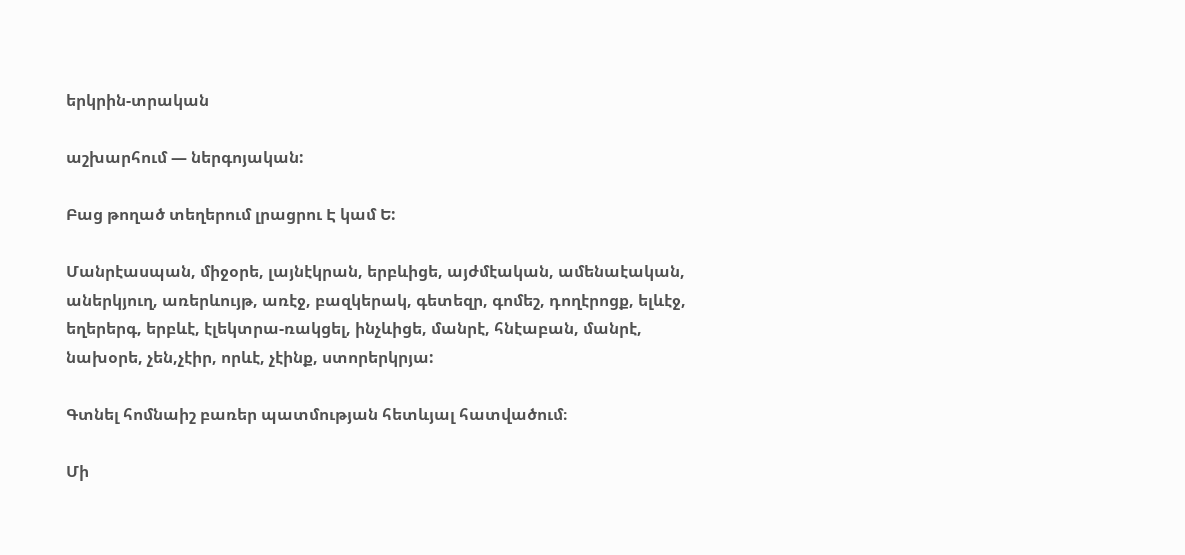երկրին-տրական

աշխարհում — ներգոյական:

Բաց թողած տեղերում լրացրու Է կամ Ե:

Մանրէասպան, միջօրե, լայնէկրան, երբևիցե, այժմէական, ամենաէական, աներկյուղ, առերևույթ, առէջ, բազկերակ, գետեզր, գոմեշ, դողէրոցք, ելևէջ, եղերերգ, երբևէ, էլեկտրա-ռակցել, ինչևիցե, մանրէ, հնէաբան, մանրէ, նախօրե, չեն,չէիր, որևէ, չէինք, ստորերկրյա:

Գտնել հոմնաիշ բառեր պատմության հետևյալ հատվածում։

Մի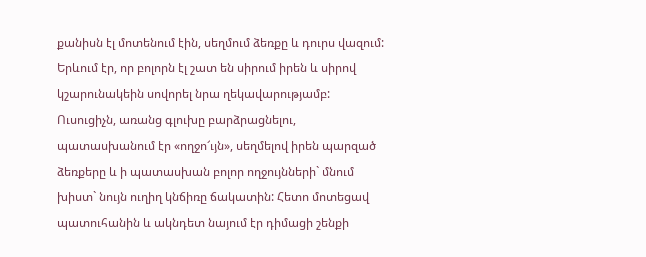քանիսն էլ մոտենում էին, սեղմում ձեռքը և դուրս վազում: Երևում էր, որ բոլորն էլ շատ են սիրում իրեն և սիրով կշարունակեին սովորել նրա ղեկավարությամբ: Ուսուցիչն, առանց գլուխը բարձրացնելու,  պատասխանում էր «ողջո՜ւյն», սեղմելով իրեն պարզած ձեռքերը և ի պատասխան բոլոր ողջույնների` մնում խիստ` նույն ուղիղ կնճիռը ճակատին: Հետո մոտեցավ պատուհանին և ակնդետ նայում էր դիմացի շենքի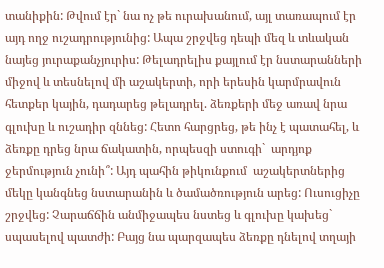տանիքին: Թվում էր` նա ոչ թե ուրախանում, այլ տառապում էր այդ ողջ ուշադրությունից: Ապա շրջվեց դեպի մեզ և տևական նայեց յուրաքանչյուրիս: Թելադրելիս քայլում էր նստարանների միջով և տեսնելով մի աշակերտի, որի երեսին կարմրավուն հետքեր կային, դադարեց թելադրել. ձեռքերի մեջ առավ նրա գլուխը և ուշադիր զննեց: Հետո հարցրեց, թե ինչ է պատահել, և ձեռքը դրեց նրա ճակատին, որպեսզի ստուգի`  արդյոք ջերմություն չունի՞: Այդ պահին թիկունքում  աշակերտներից մեկը կանգնեց նստարանին և ծամածռություն արեց: Ուսուցիչը շրջվեց: Չարաճճին անմիջապես նստեց և գլուխը կախեց` սպասելով պատժի: Բայց նա պարզապես ձեռքը դնելով տղայի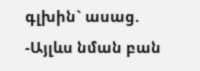գլխին` ասաց.
-Այլևս նման բան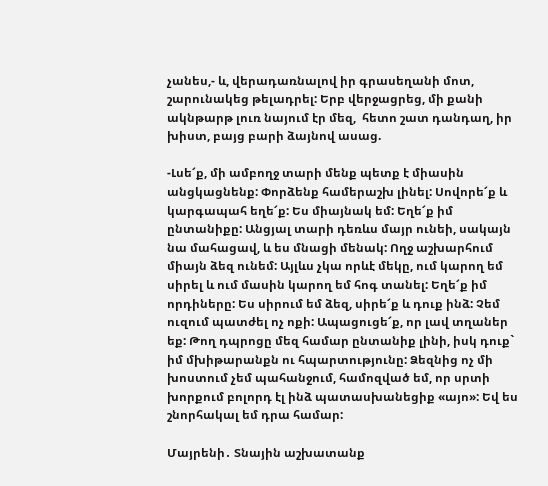չանես,- և, վերադառնալով իր գրասեղանի մոտ,  շարունակեց թելադրել: Երբ վերջացրեց, մի քանի ակնթարթ լուռ նայում էր մեզ,  հետո շատ դանդաղ, իր խիստ, բայց բարի ձայնով ասաց.

-Լսե՜ք, մի ամբողջ տարի մենք պետք է միասին անցկացնենք: Փորձենք համերաշխ լինել: Սովորե՜ք և կարգապահ եղե՜ք: Ես միայնակ եմ: Եղե՜ք իմ ընտանիքը: Անցյալ տարի դեռևս մայր ունեի, սակայն նա մահացավ, և ես մնացի մենակ: Ողջ աշխարհում միայն ձեզ ունեմ: Այլևս չկա որևէ մեկը, ում կարող եմ սիրել և ում մասին կարող եմ հոգ տանել: Եղե՜ք իմ որդիները: Ես սիրում եմ ձեզ, սիրե՜ք և դուք ինձ: Չեմ ուզում պատժել ոչ ոքի: Ապացուցե՜ք, որ լավ տղաներ եք: Թող դպրոցը մեզ համար ընտանիք լինի, իսկ դուք` իմ մխիթարանքն ու հպարտությունը: Ձեզնից ոչ մի խոստում չեմ պահանջում, համոզված եմ, որ սրտի խորքում բոլորդ էլ ինձ պատասխանեցիք «այո»: Եվ ես շնորհակալ եմ դրա համար:

Մայրենի․ Տնային աշխատանք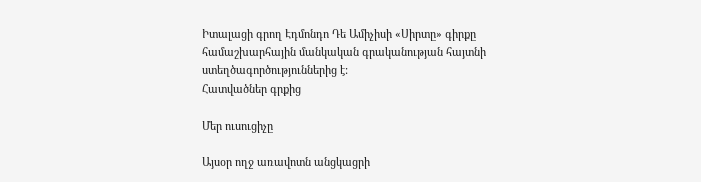Իտալացի գրող Էդմոնդո Դե Ամիչիսի «Սիրտը» գիրքը համաշխարհային մանկական գրականության հայտնի ստեղծագործություններից է:
Հատվածներ գրքից

Մեր ուսուցիչը

Այսօր ողջ առավոտն անցկացրի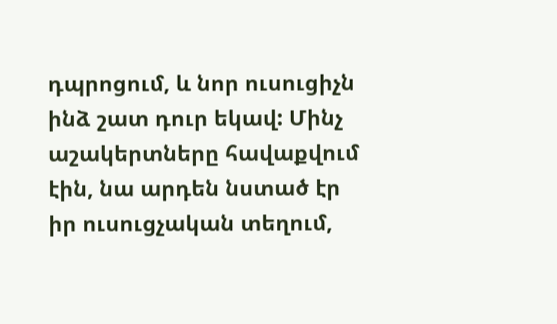դպրոցում, և նոր ուսուցիչն ինձ շատ դուր եկավ: Մինչ աշակերտները հավաքվում էին, նա արդեն նստած էր իր ուսուցչական տեղում,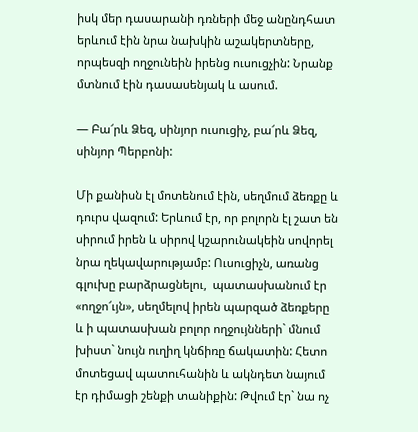իսկ մեր դասարանի դռների մեջ անընդհատ երևում էին նրա նախկին աշակերտները, որպեսզի ողջունեին իրենց ուսուցչին: Նրանք մտնում էին դասասենյակ և ասում.

— Բա՜րև Ձեզ, սինյոր ուսուցիչ, բա՜րև Ձեզ, սինյոր Պերբոնի:

Մի քանիսն էլ մոտենում էին, սեղմում ձեռքը և դուրս վազում: Երևում էր, որ բոլորն էլ շատ են սիրում իրեն և սիրով կշարունակեին սովորել նրա ղեկավարությամբ: Ուսուցիչն, առանց գլուխը բարձրացնելու,  պատասխանում էր «ողջո՜ւյն», սեղմելով իրեն պարզած ձեռքերը և ի պատասխան բոլոր ողջույնների` մնում խիստ` նույն ուղիղ կնճիռը ճակատին: Հետո մոտեցավ պատուհանին և ակնդետ նայում էր դիմացի շենքի տանիքին: Թվում էր` նա ոչ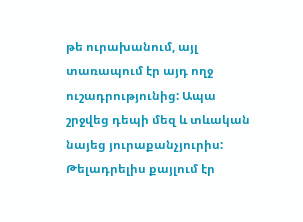թե ուրախանում, այլ տառապում էր այդ ողջ ուշադրությունից: Ապա շրջվեց դեպի մեզ և տևական նայեց յուրաքանչյուրիս: Թելադրելիս քայլում էր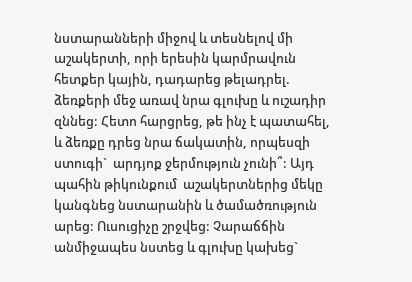նստարանների միջով և տեսնելով մի աշակերտի, որի երեսին կարմրավուն հետքեր կային, դադարեց թելադրել. ձեռքերի մեջ առավ նրա գլուխը և ուշադիր զննեց: Հետո հարցրեց, թե ինչ է պատահել, և ձեռքը դրեց նրա ճակատին, որպեսզի ստուգի`  արդյոք ջերմություն չունի՞: Այդ պահին թիկունքում  աշակերտներից մեկը կանգնեց նստարանին և ծամածռություն արեց: Ուսուցիչը շրջվեց: Չարաճճին անմիջապես նստեց և գլուխը կախեց`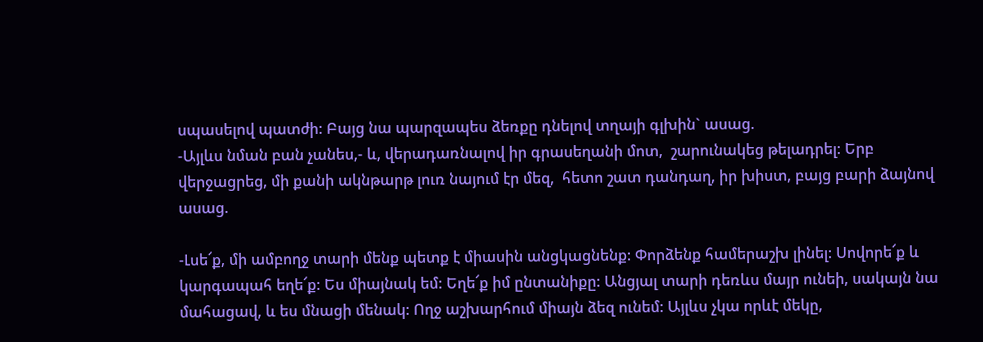սպասելով պատժի: Բայց նա պարզապես ձեռքը դնելով տղայի գլխին` ասաց.
-Այլևս նման բան չանես,- և, վերադառնալով իր գրասեղանի մոտ,  շարունակեց թելադրել: Երբ վերջացրեց, մի քանի ակնթարթ լուռ նայում էր մեզ,  հետո շատ դանդաղ, իր խիստ, բայց բարի ձայնով ասաց.

-Լսե՜ք, մի ամբողջ տարի մենք պետք է միասին անցկացնենք: Փորձենք համերաշխ լինել: Սովորե՜ք և կարգապահ եղե՜ք: Ես միայնակ եմ: Եղե՜ք իմ ընտանիքը: Անցյալ տարի դեռևս մայր ունեի, սակայն նա մահացավ, և ես մնացի մենակ: Ողջ աշխարհում միայն ձեզ ունեմ: Այլևս չկա որևէ մեկը,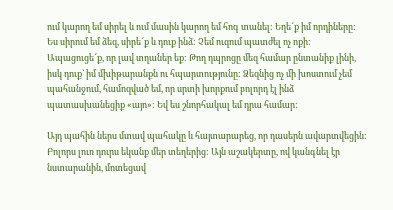ում կարող եմ սիրել և ում մասին կարող եմ հոգ տանել: Եղե՜ք իմ որդիները: Ես սիրում եմ ձեզ, սիրե՜ք և դուք ինձ: Չեմ ուզում պատժել ոչ ոքի: Ապացուցե՜ք, որ լավ տղաներ եք: Թող դպրոցը մեզ համար ընտանիք լինի, իսկ դուք` իմ մխիթարանքն ու հպարտությունը: Ձեզնից ոչ մի խոստում չեմ պահանջում, համոզված եմ, որ սրտի խորքում բոլորդ էլ ինձ պատասխանեցիք «այո»: Եվ ես շնորհակալ եմ դրա համար:

Այդ պահին ներս մտավ պահակը և հայտարարեց, որ դասերն ավարտվեցին: Բոլորս լուռ դուրս եկանք մեր տեղերից: Այն աշակերտը, ով կանգնել էր նստարանին, մոտեցավ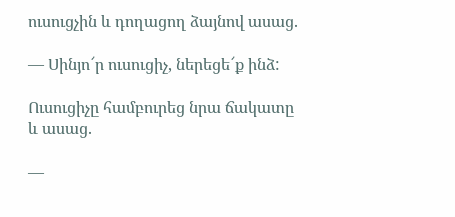ուսուցչին և դողացող ձայնով ասաց.

— Սինյո՜ր ուսուցիչ, ներեցե՜ք ինձ:

Ուսուցիչը համբուրեց նրա ճակատը և ասաց.

—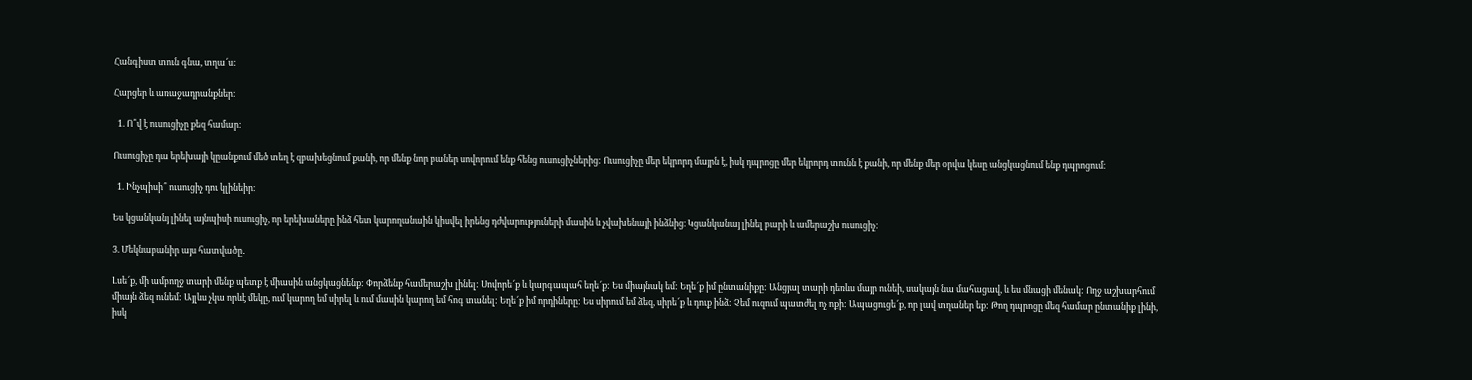Հանգիստ տուն գնա, տղա՜ս:

Հարցեր և առաջադրանքներ։

  1. Ո՞վ է ուսուցիչը քեզ համար:

Ուսուցիչը դա երեխայի կըանքում մեծ տեղ է զբախեցնում քանի, որ մենք նոր բաներ սովորում ենք հենց ուսուցիչներից: Ուսուցիչը մեր եկրորդ մայրն է, իսկ դպրոցը մեր եկրորդ տունն է քանի, որ մենք մեր օրվա կեսը անցկացնում ենք դպրոցում։

  1. Ինչպիսի՞ ուսուցիչ դու կլինեիր։

Ես կցանկանյ լինել այնպիսի ուսուցիչ, որ երեխաները ինձ հետ կարողանաին կիսվել իրենց դժվարություների մասին և չվախենայի ինձնից։ Կցանկանայ լինել բարի և ամերաշխ ուսուցիչ։

3. Մեկնաբանիր այս հատվածը․

Լսե՜ք, մի ամբողջ տարի մենք պետք է միասին անցկացնենք: Փորձենք համերաշխ լինել: Սովորե՜ք և կարգապահ եղե՜ք: Ես միայնակ եմ: Եղե՜ք իմ ընտանիքը: Անցյալ տարի դեռևս մայր ունեի, սակայն նա մահացավ, և ես մնացի մենակ: Ողջ աշխարհում միայն ձեզ ունեմ: Այլևս չկա որևէ մեկը, ում կարող եմ սիրել և ում մասին կարող եմ հոգ տանել: Եղե՜ք իմ որդիները: Ես սիրում եմ ձեզ, սիրե՜ք և դուք ինձ: Չեմ ուզում պատժել ոչ ոքի: Ապացուցե՜ք, որ լավ տղաներ եք: Թող դպրոցը մեզ համար ընտանիք լինի, իսկ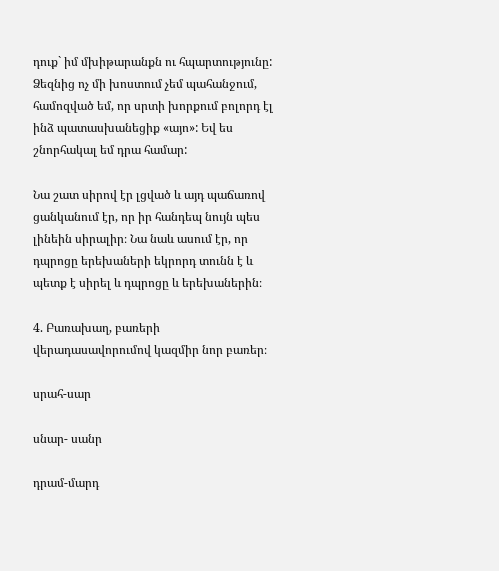դուք` իմ մխիթարանքն ու հպարտությունը: Ձեզնից ոչ մի խոստում չեմ պահանջում, համոզված եմ, որ սրտի խորքում բոլորդ էլ ինձ պատասխանեցիք «այո»: Եվ ես շնորհակալ եմ դրա համար:

Նա շատ սիրով էր լցված և այդ պաճառով ցանկանում էր, որ իր հանդեպ նույն պես լինեին սիրալիր։ Նա նաև ասում էր, որ դպրոցը երեխաների եկրորդ տունն է և պետք է սիրել և դպրոցը և երեխաներին։

4. Բառախաղ, բառերի վերադասավորումով կազմիր նոր բառեր։

սրահ-սար

սնար- սանր

դրամ-մարդ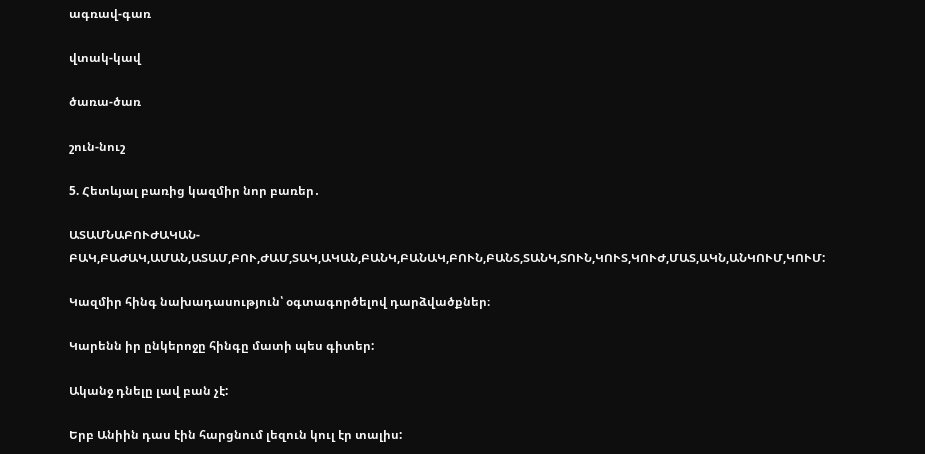ագռավ-գառ

վտակ-կավ

ծառա-ծառ

շուն-նուշ

5. Հետևյալ բառից կազմիր նոր բառեր․

ԱՏԱՄՆԱԲՈՒԺԱԿԱՆ-ԲԱԿ,ԲԱԺԱԿ,ԱՄԱՆ,ԱՏԱՄ,ԲՈՒ,ԺԱՄ,ՏԱԿ,ԱԿԱՆ,ԲԱՆԿ,ԲԱՆԱԿ,ԲՈՒՆ,ԲԱՆՏ,ՏԱՆԿ,ՏՈՒՆ,ԿՈՒՏ,ԿՈՒԺ,ՄԱՏ,ԱԿՆ,ԱՆԿՈՒՄ,ԿՈՒՄ:

Կազմիր հինգ նախադասություն՝ օգտագործելով դարձվածքներ։

Կարենն իր ընկերոջը հինգը մատի պես գիտեր:

Ականջ դնելը լավ բան չէ:

Երբ Անիին դաս էին հարցնում լեզուն կուլ էր տալիս: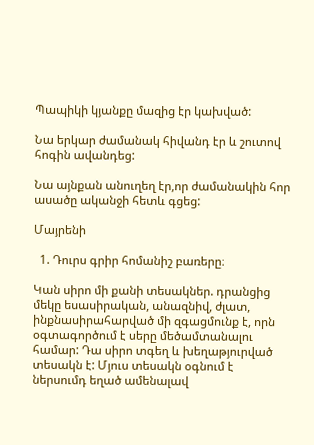Պապիկի կյանքը մազից էր կախված:

Նա երկար ժամանակ հիվանդ էր և շուտով հոգին ավանդեց:

Նա այնքան անուղեղ էր,որ ժամանակին հոր ասածը ականջի հետև գցեց:

Մայրենի

  1. Դուրս գրիր հոմանիշ բառերը։

Կան սիրո մի քանի տեսակներ. դրանցից մեկը եսասիրական, անազնիվ, ժլատ, ինքնասիրահարված մի զգացմունք է, որն օգտագործում է սերը մեծամտանալու համար: Դա սիրո տգեղ և խեղաթյուրված տեսակն է: Մյուս տեսակն օգնում է ներսումդ եղած ամենալավ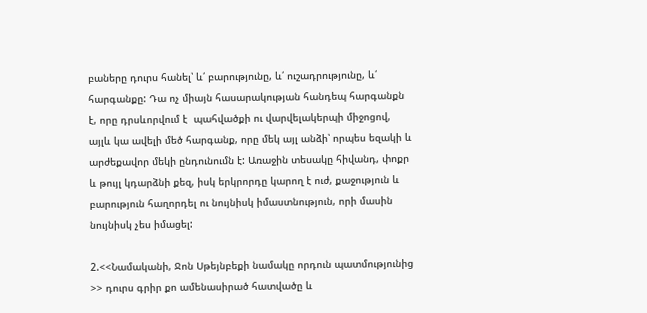բաները դուրս հանել՝ և՛ բարությունը, և՛ ուշադրությունը, և՛ հարգանքը: Դա ոչ միայն հասարակության հանդեպ հարգանքն է, որը դրսևորվում է  պահվածքի ու վարվելակերպի միջոցով, այլև կա ավելի մեծ հարգանք, որը մեկ այլ անձի՝ որպես եզակի և արժեքավոր մեկի ընդունումն է: Առաջին տեսակը հիվանդ, փոքր և թույլ կդարձնի քեզ, իսկ երկրորդը կարող է ուժ, քաջություն և բարություն հաղորդել ու նույնիսկ իմաստնություն, որի մասին նույնիսկ չես իմացել:

2.<<Նամականի, Ջոն Սթեյնբեքի նամակը որդուն պատմությունից >> դուրս գրիր քո ամենասիրած հատվածը և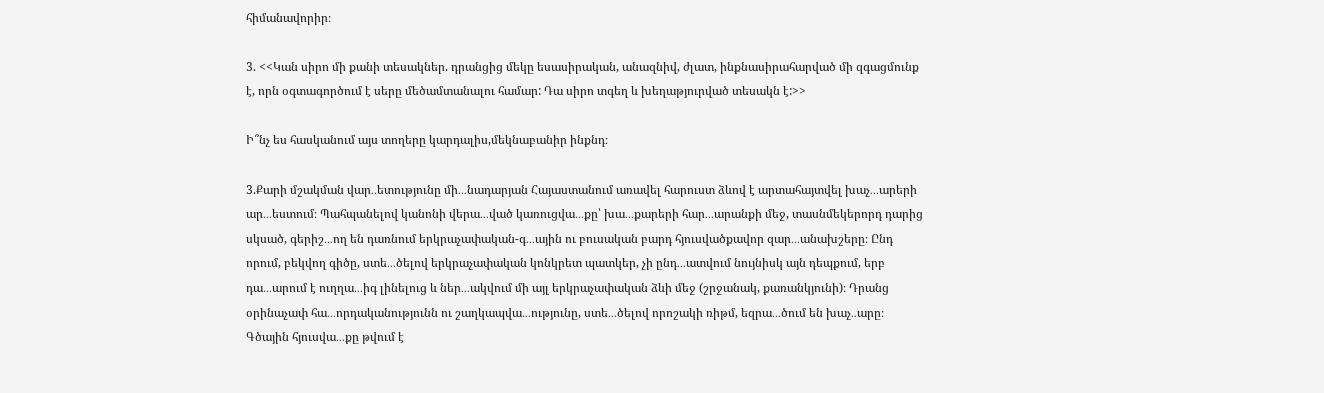հիմանավորիր։

3. <<Կան սիրո մի քանի տեսակներ. դրանցից մեկը եսասիրական, անազնիվ, ժլատ, ինքնասիրահարված մի զգացմունք է, որն օգտագործում է սերը մեծամտանալու համար: Դա սիրո տգեղ և խեղաթյուրված տեսակն է:>>

Ի՞նչ ես հասկանում այս տողերը կարդալիս,մեկնաբանիր ինքնդ։

3.Քարի մշակման վար․․ետությունը մի․․․նադարյան Հայաստանում առավել հարուստ ձևով է արտահայտվել խաչ․․․արերի ար․․․եստում։ Պահպանելով կանոնի վերա․․․ված կառուցվա․․․քը՝ խա․․․քարերի հար․․․արանքի մեջ, տասնմեկերորդ դարից սկսած, գերիշ․․․ող են դառնում երկրաչափական-գ․․․ային ու բուսական բարդ հյուսվածքավոր զար․․․անախշերը։ Ընդ որում, բեկվող գիծը, ստե․․․ծելով երկրաչափական կոնկրետ պատկեր, չի ընդ․․․ատվում նույնիսկ այն դեպքում, երբ դա․․․արում է ուղղա․․․իգ լինելուց և ներ․․․ակվում մի այլ երկրաչափական ձևի մեջ (շրջանակ, քառանկյունի)։ Դրանց օրինաչափ հա․․․որդականությունն ու շաղկապվա․․․ությունը, ստե․․․ծելով որոշակի ռիթմ, եզրա․․․ծում են խաչ․․արը։ Գծային հյուսվա․․․քը թվում է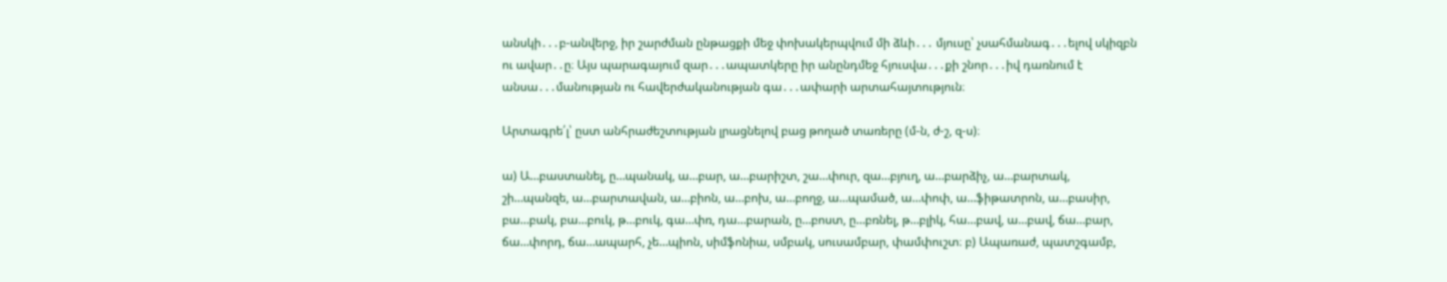անսկի․․․բ-անվերջ, իր շարժման ընթացքի մեջ փոխակերպվում մի ձևի․․․ մյուսը՝ չսահմանագ․․․ելով սկիզբն ու ավար․․ը։ Այս պարագայում զար․․․ապատկերը իր անընդմեջ հյուսվա․․․քի շնոր․․․իվ դառնում է անսա․․․մանության ու հավերժականության գա․․․ափարի արտահայտություն։

Արտագրե՛լ՝ ըստ անհրաժեշտության լրացնելով բաց թողած տառերը (մ-ն, ժ-շ, զ-ս)։

ա) Ա…բաստանել, ը…պանակ, ա…բար, ա…բարիշտ, շա…փուր, զա…բյուղ, ա…բարձիչ, ա…բարտակ, շի…պանզե, ա…բարտավան, ա…բիոն, ա…բոխ, ա…բողջ, ա…պամած, ա…փոփ, ա…ֆիթատրոն, ա…բասիր, բա…բակ, բա…բուկ, թ…բուկ, գա…փռ, դա…բարան, ը…բոստ, ը…բռնել, թ…բլիկ, հա…բավ, ա…բավ, ճա…բար, ճա…փորդ, ճա…ապարհ, չե…պիոն, սիմֆոնիա, սմբակ, սուսամբար, փամփուշտ։ բ) Ապառաժ, պատշգամբ,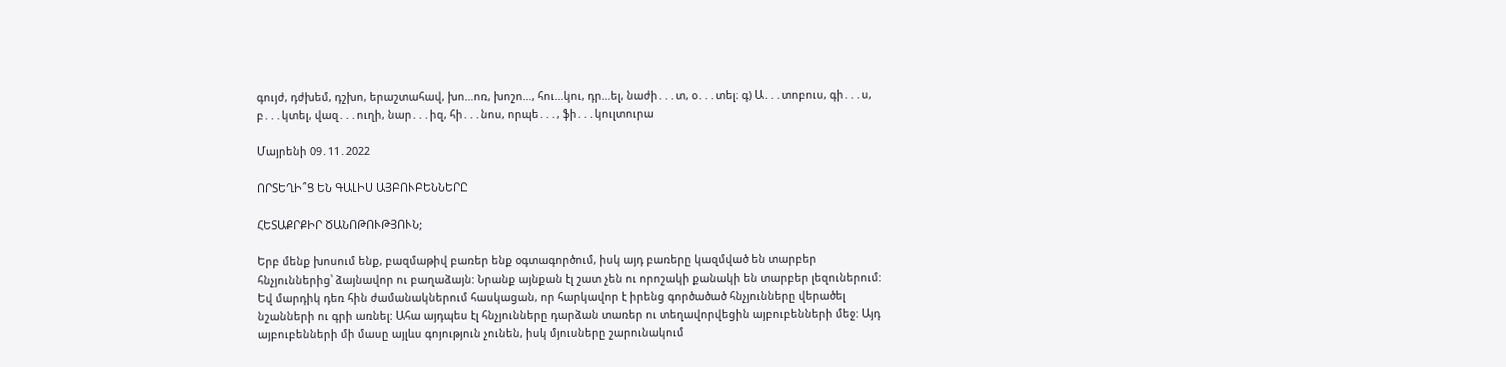գույժ, դժխեմ, դշխո, երաշտահավ, խո…ոռ, խոշո…, հու…կու, դր…ել, նաժի․․․տ, օ․․․տել։ գ) Ա․․․տոբուս, գի․․․ս, բ․․․կտել, վազ․․․ուղի, նար․․․իզ, հի․․․նոս, որպե․․․, ֆի․․․կուլտուրա

Մայրենի 09․11․2022

ՈՐՏԵՂԻ՞Ց ԵՆ ԳԱԼԻՍ ԱՅԲՈՒԲԵՆՆԵՐԸ

ՀԵՏԱՔՐՔԻՐ ԾԱՆՈԹՈՒԹՅՈՒՆ;

Երբ մենք խոսում ենք, բազմաթիվ բառեր ենք օգտագործում, իսկ այդ բառերը կազմված են տարբեր հնչյուններից՝ ձայնավոր ու բաղաձայն: Նրանք այնքան էլ շատ չեն ու որոշակի քանակի են տարբեր լեզուներում: Եվ մարդիկ դեռ հին ժամանակներում հասկացան, որ հարկավոր է իրենց գործածած հնչյունները վերածել նշանների ու գրի առնել: Ահա այդպես էլ հնչյունները դարձան տառեր ու տեղավորվեցին այբուբենների մեջ: Այդ այբուբենների մի մասը այլևս գոյություն չունեն, իսկ մյուսները շարունակում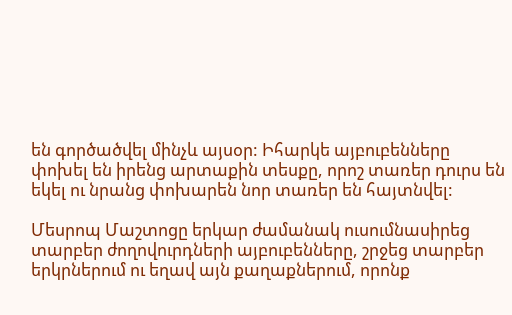են գործածվել մինչև այսօր: Իհարկե այբուբենները փոխել են իրենց արտաքին տեսքը, որոշ տառեր դուրս են եկել ու նրանց փոխարեն նոր տառեր են հայտնվել:

Մեսրոպ Մաշտոցը երկար ժամանակ ուսումնասիրեց տարբեր ժողովուրդների այբուբենները, շրջեց տարբեր երկրներում ու եղավ այն քաղաքներում, որոնք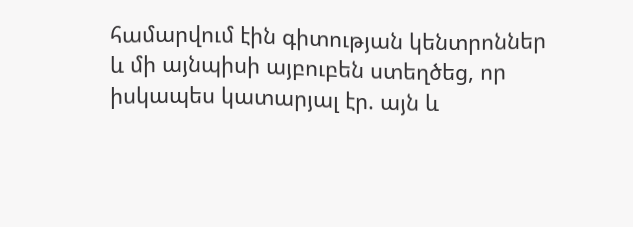համարվում էին գիտության կենտրոններ և մի այնպիսի այբուբեն ստեղծեց, որ իսկապես կատարյալ էր. այն և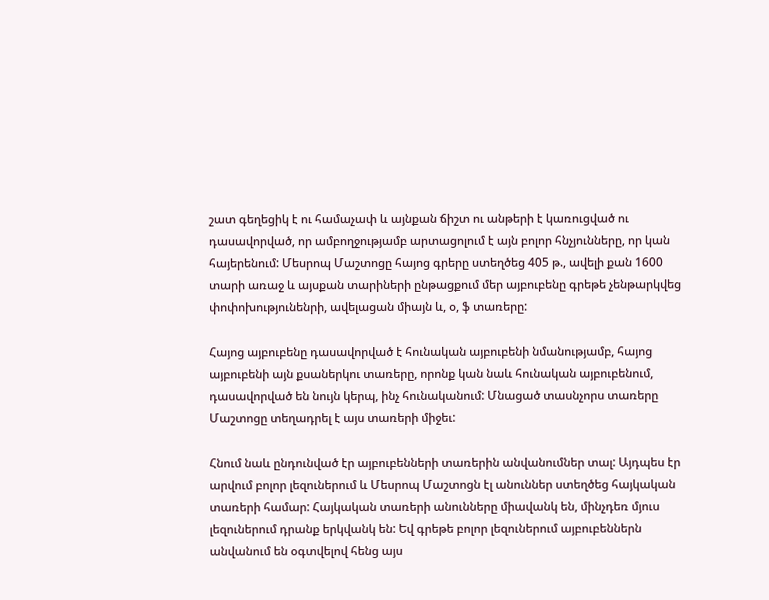շատ գեղեցիկ է ու համաչափ և այնքան ճիշտ ու անթերի է կառուցված ու դասավորված, որ ամբողջությամբ արտացոլում է այն բոլոր հնչյունները, որ կան հայերենում: Մեսրոպ Մաշտոցը հայոց գրերը ստեղծեց 405 թ., ավելի քան 1600 տարի առաջ և այսքան տարիների ընթացքում մեր այբուբենը գրեթե չենթարկվեց փոփոխությունենրի, ավելացան միայն և, օ, ֆ տառերը:

Հայոց այբուբենը դասավորված է հունական այբուբենի նմանությամբ, հայոց այբուբենի այն քսաներկու տառերը, որոնք կան նաև հունական այբուբենում, դասավորված են նույն կերպ, ինչ հունականում: Մնացած տասնչորս տառերը Մաշտոցը տեղադրել է այս տառերի միջեւ:

Հնում նաև ընդունված էր այբուբենների տառերին անվանումներ տալ: Այդպես էր արվում բոլոր լեզուներում և Մեսրոպ Մաշտոցն էլ անուններ ստեղծեց հայկական տառերի համար: Հայկական տառերի անունները միավանկ են, մինչդեռ մյուս լեզուներում դրանք երկվանկ են: Եվ գրեթե բոլոր լեզուներում այբուբեններն անվանում են օգտվելով հենց այս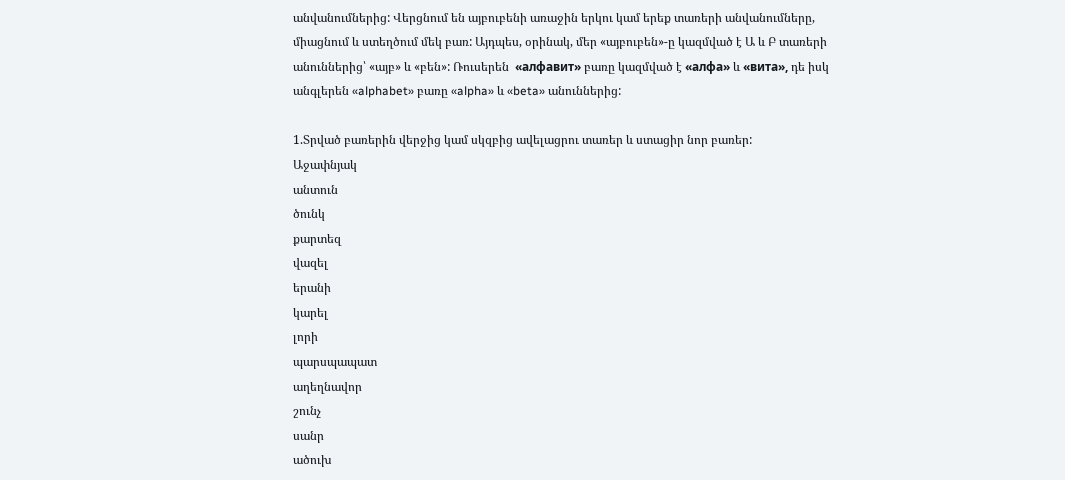անվանումներից: Վերցնում են այբուբենի առաջին երկու կամ երեք տառերի անվանումները, միացնում և ստեղծում մեկ բառ: Այդպես, օրինակ, մեր «այբուբեն»-ը կազմված է Ա և Բ տառերի անուններից՝ «այբ» և «բեն»: Ռուսերեն  «алфавит» բառը կազմված է «алфа» և «витa», դե իսկ անգլերեն «alphabet» բառը «alpha» և «beta» անուններից:

1.Տրված բառերին վերջից կամ սկզբից ավելացրու տառեր և ստացիր նոր բառեր:
Աջափնյակ
անտուն
ծունկ
քարտեզ
վազել
երանի
կարել
լորի
պարսպապատ
աղեղնավոր
շունչ
սանր
ածուխ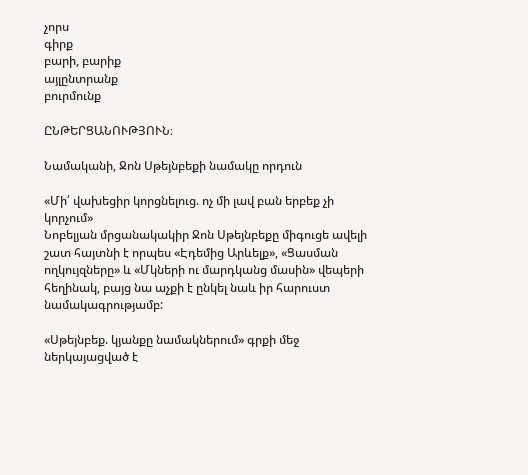չորս
գիրք
բարի, բարիք
այլընտրանք
բուրմունք

ԸՆԹԵՐՑԱՆՈՒԹՅՈՒՆ։

Նամականի, Ջոն Սթեյնբեքի նամակը որդուն

«Մի՛ վախեցիր կորցնելուց. ոչ մի լավ բան երբեք չի կորչում»
Նոբելյան մրցանակակիր Ջոն Սթեյնբեքը միգուցե ավելի շատ հայտնի է որպես «Էդեմից Արևելք», «Ցասման ողկույզները» և «Մկների ու մարդկանց մասին» վեպերի հեղինակ, բայց նա աչքի է ընկել նաև իր հարուստ նամակագրությամբ:

«Սթեյնբեք. կյանքը նամակներում» գրքի մեջ ներկայացված է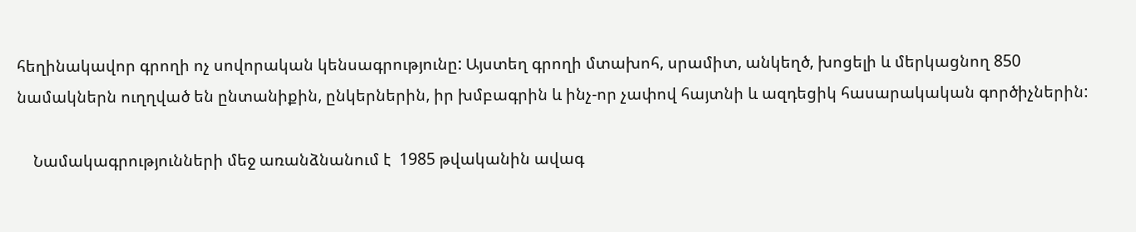հեղինակավոր գրողի ոչ սովորական կենսագրությունը: Այստեղ գրողի մտախոհ, սրամիտ, անկեղծ, խոցելի և մերկացնող 850 նամակներն ուղղված են ընտանիքին, ընկերներին, իր խմբագրին և ինչ-որ չափով հայտնի և ազդեցիկ հասարակական գործիչներին:

    Նամակագրությունների մեջ առանձնանում է  1985 թվականին ավագ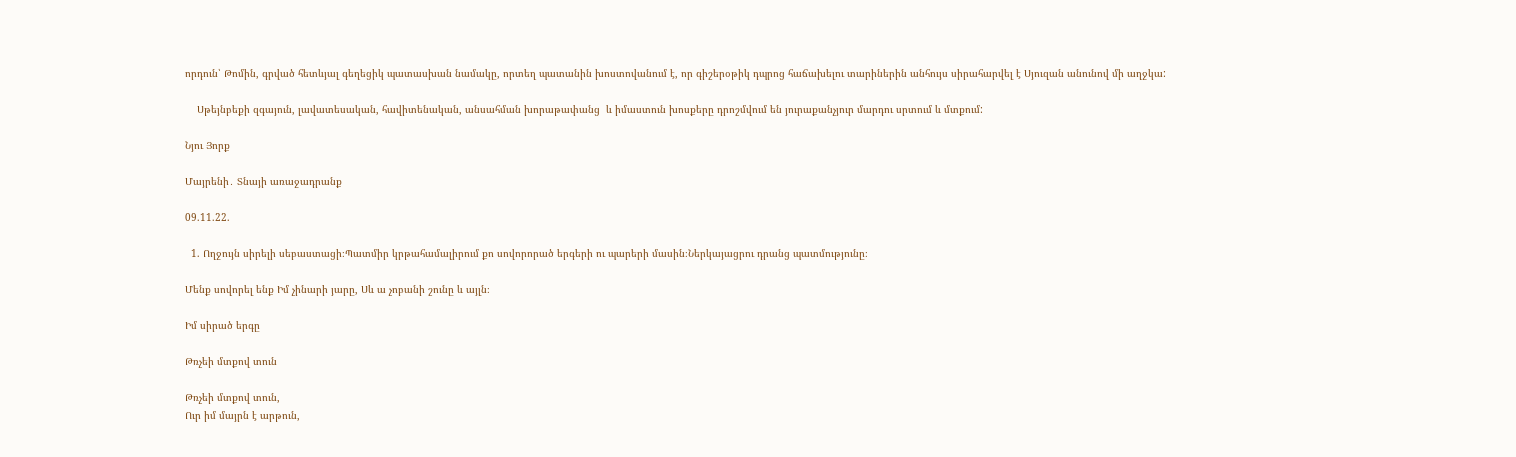որդուն՝ Թոմին, գրված հետևյալ գեղեցիկ պատասխան նամակը, որտեղ պատանին խոստովանում է, որ գիշերօթիկ դպրոց հաճախելու տարիներին անհույս սիրահարվել է Սյուզան անունով մի աղջկա:

    Սթեյնբեքի զգայուն, լավատեսական, հավիտենական, անսահման խորաթափանց  և իմաստուն խոսքերը դրոշմվում են յուրաքանչյուր մարդու սրտում և մտքում:

Նյու Յորք

Մայրենի․ Տնայի առաջադրանք

09.11.22.

  1. Ողջույն սիրելի սեբաստացի։Պատմիր կրթահամալիրում քո սովորորած երգերի ու պարերի մասին։Ներկայացրու դրանց պատմությունը։

Մենք սովորել ենք Իմ չինարի յարը, Սև ա չոբանի շունը և այլն։

Իմ սիրած երգը

Թռչեի մտքով տուն

Թռչեի մտքով տուն,
Ուր իմ մայրն է արթուն,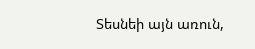Տեսնեի այն առուն,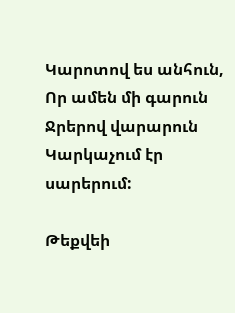Կարոտով ես անհուն,
Որ ամեն մի գարուն
Ջրերով վարարուն
Կարկաչում էր սարերում:

Թեքվեի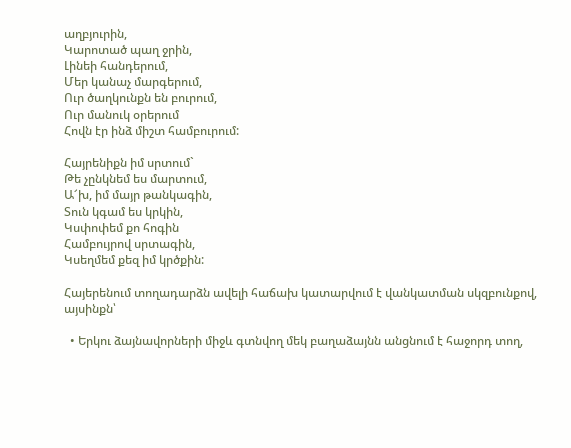աղբյուրին,
Կարոտած պաղ ջրին,
Լինեի հանդերում,
Մեր կանաչ մարգերում,
Ուր ծաղկունքն են բուրում,
Ուր մանուկ օրերում
Հովն էր ինձ միշտ համբուրում:

Հայրենիքն իմ սրտում`
Թե չընկնեմ ես մարտում,
Ա՜խ, իմ մայր թանկագին,
Տուն կգամ ես կրկին,
Կսփոփեմ քո հոգին
Համբույրով սրտագին,
Կսեղմեմ քեզ իմ կրծքին:

Հայերենում տողադարձն ավելի հաճախ կատարվում է վանկատման սկզբունքով, այսինքն՝

  • Երկու ձայնավորների միջև գտնվող մեկ բաղաձայնն անցնում է հաջորդ տող,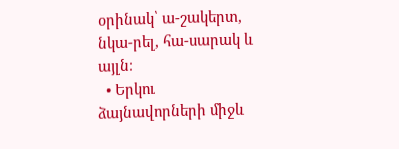օրինակ՝ ա-շակերտ, նկա-րել, հա-սարակ և այլն։
  • Երկու ձայնավորների միջև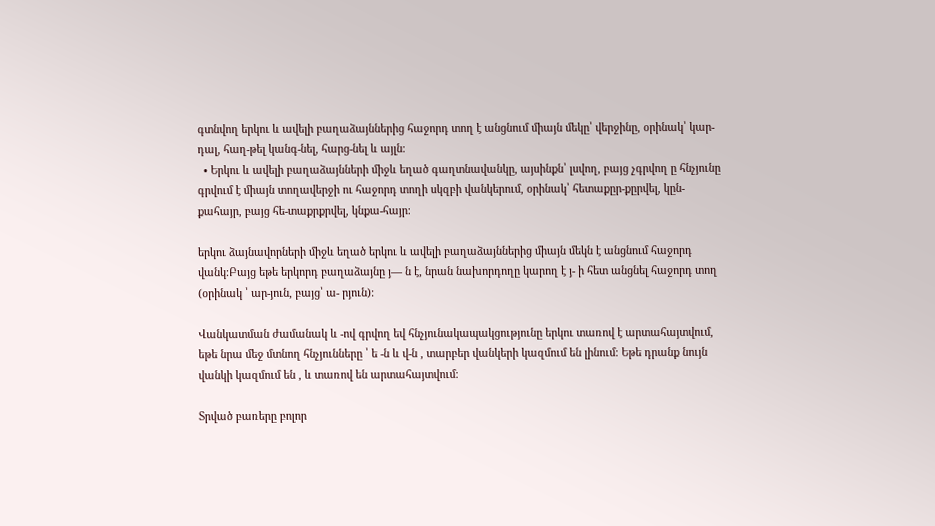գտնվող երկու և ավելի բաղաձայններից հաջորդ տող է անցնում միայն մեկը՝ վերջինը, օրինակ՝ կար-դալ, հաղ-թել կանգ-նել, հարց-նել և այլն։
  • Երկու և ավելի բաղաձայնների միջև եղած գաղտնավանկը, այսինքն՝ լսվող, բայց չգրվող ը հնչյունը գրվում է միայն տողավերջի ու հաջորդ տողի սկզբի վանկերում, օրինակ՝ հետաքըր-քըրվել, կըն-քահայր, բայց հե-տաքրքրվել, կնքա-հայր։

երկու ձայնավորների միջև եղած երկու և ավելի բաղաձայններից միայն մեկն է անցնում հաջորդ վանկ։Բայց եթե երկորդ բաղաձայնը յ— ն է, նրան նախորդողը կարող է յ- ի հետ անցնել հաջորդ տող (օրինակ ՝ ար-յուն, բայց՝ ա- րյուն)։

Վանկատման ժամանակ և -ով գրվող եվ հնչյունակապակցությունը երկու տառով է արտահայտվում, եթե նրա մեջ մտնող հնչյունները ՝ ե -ն և վ-ն , տարբեր վանկերի կազմում են լինում։ Եթե դրանք նույն վանկի կազմում են , և տառով են արտահայտվում։

Տրված բառերը բոլոր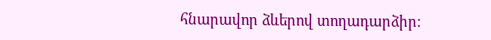հնարավոր ձևերով տողադարձիր։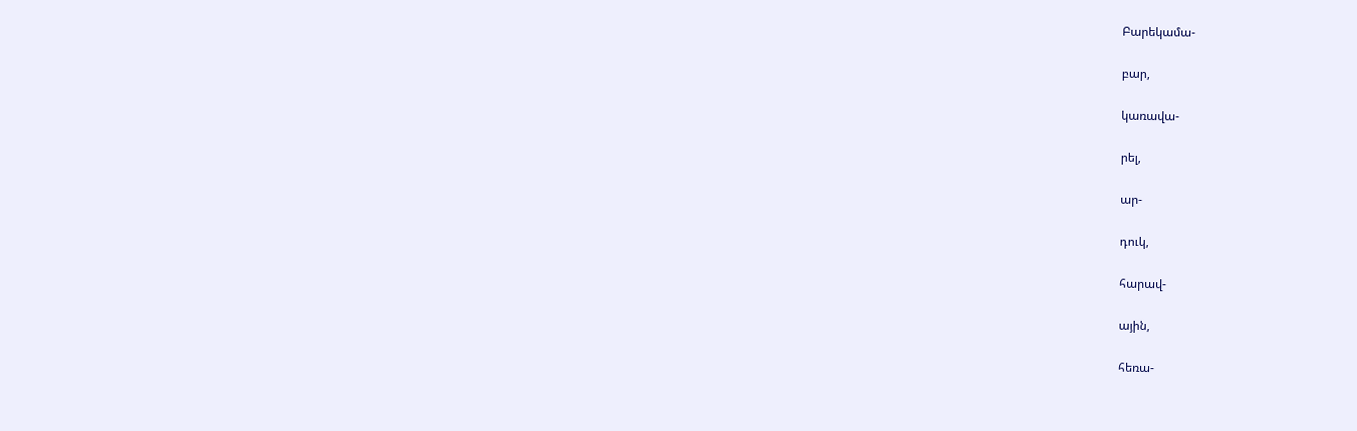Բարեկամա-

բար,

կառավա-

րել,

ար-

դուկ,

հարավ-

ային,

հեռա-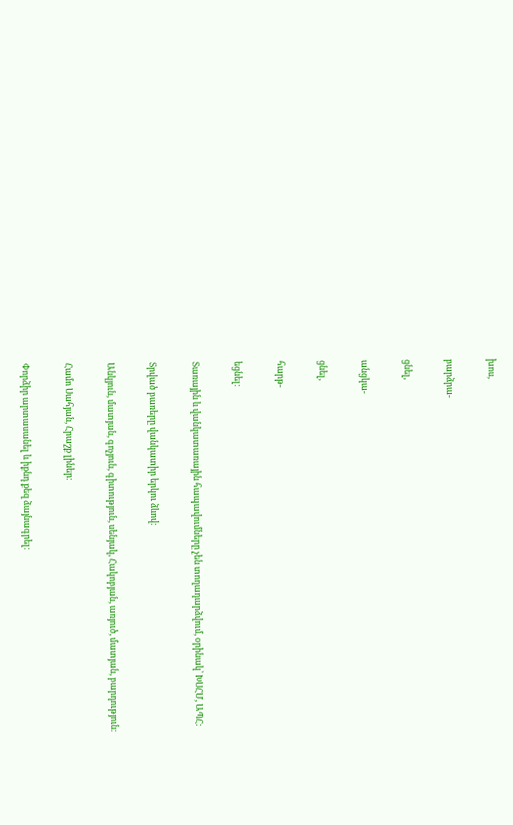խոս,

բարձրա-

ցնել,

անցկա-

ցնել,

հարթ-

եցնել։

Տառային և վանկատառային հապավումները չեն տողադարձվում, օրինակ՝ ԽՍՀՄ, ԱՊՀ:

Տրված բառերը վանկատիր երկու ձևով։

Անկյուն, մատյան, գոչյուն, գիտություն, սենյակ, Հակոբյան, առյուծ, մատյան, բարդություն։

Համո Սահյան, Հրաշք լիներ։

Փորձիր արտասանել և իքնդ քեզ ձայնագրել։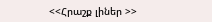<<Հրաշք լիներ >>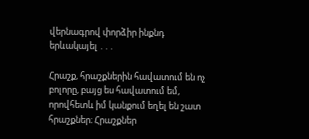վերնագրով փորձիր ինքնդ երևակայել ․․․

Հրաշք, հրաշքներին հավատում են ոչ բոլորը, բայց ես հավատում եմ, որովհետև իմ կանքում եղել են շատ հրաշքներ։ Հրաշքներ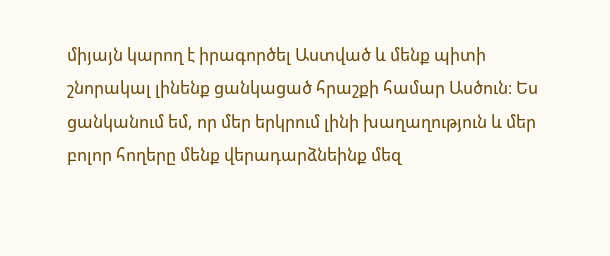միյայն կարող է իրագործել Աստված և մենք պիտի շնորակալ լինենք ցանկացած հրաշքի համար Ասծուն։ Ես ցանկանում եմ, որ մեր երկրում լինի խաղաղություն և մեր բոլոր հողերը մենք վերադարձնեինք մեզ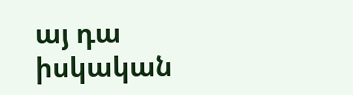այ դա իսկական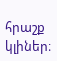հրաշք կլիներ։